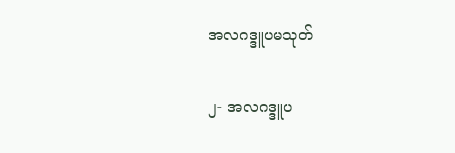အလဂဒ္ဒူပမသုတ်

၂- အလဂဒ္ဒူပ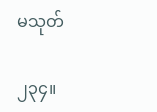မသုတ်

၂၃၄။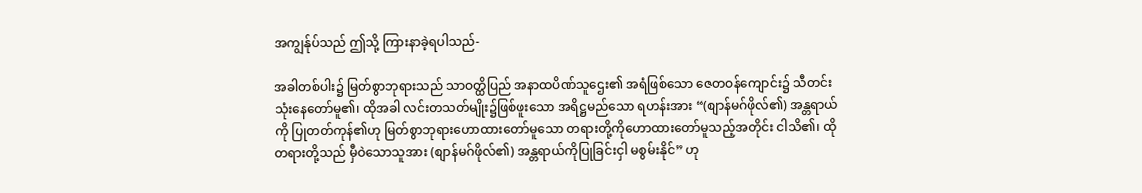အကျွန်ုပ်သည် ဤသို့ ကြားနာခဲ့ရပါသည်-

အခါတစ်ပါး၌ မြတ်စွာဘုရားသည် သာဝတ္ထိပြည် အနာထပိဏ်သူဌေး၏ အရံဖြစ်သော ဇေတဝန်ကျောင်း၌ သီတင်းသုံးနေတော်မူ၏၊ ထိုအခါ လင်းတသတ်မျိုး၌ဖြစ်ဖူးသော အရိဋ္ဌမည်သော ရဟန်းအား “(စျာန်မဂ်ဖိုလ်၏) အန္တရာယ်ကို ပြုတတ်ကုန်၏ဟု မြတ်စွာဘုရားဟောထားတော်မူသော တရားတို့ကိုဟောထားတော်မူသည့်အတိုင်း ငါသိ၏၊ ထိုတရားတို့သည် မှီဝဲသောသူအား (စျာန်မဂ်ဖိုလ်၏) အန္တရာယ်ကိုပြုခြင်းငှါ မစွမ်းနိုင်” ဟု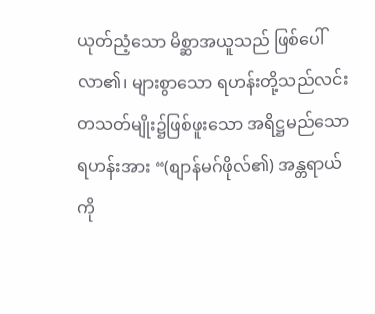ယုတ်ညံ့သော မိစ္ဆာအယူသည် ဖြစ်ပေါ်လာ၏၊ များစွာသော ရဟန်းတို့သည်လင်းတသတ်မျိုး၌ဖြစ်ဖူးသော အရိဋ္ဌမည်သော ရဟန်းအား “(စျာန်မဂ်ဖိုလ်၏) အန္တရာယ်ကို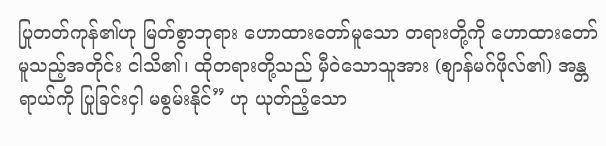ပြုတတ်ကုန်၏ဟု မြတ်စွာဘုရား ဟောထားတော်မူသော တရားတို့ကို ဟောထားတော်မူသည့်အတိုင်း ငါသိ၏၊ ထိုတရားတို့သည် မှီဝဲသောသူအား (စျာန်မဂ်ဖိုလ်၏) အန္တရာယ်ကို ပြုခြင်းငှါ မစွမ်းနိုင်” ဟု ယုတ်ညံ့သော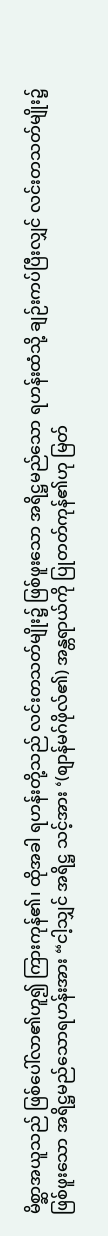မိစ္ဆာအယူသည် ဖြစ်ပေါ်လာ၏ဟူ၍ ကြားကုန်၏၊ ထိုအခါ ရဟန်းတို့သည် လင်းတသတ်မျိုး၌ ဖြစ်ဖူးသော အရိဋ္ဌမည်သော ရဟန်းထံသို့ ချဉ်းကပ်ပြီးလျှင် လင်းတသတ်မျိုး၌ ဖြစ်ဖူးသော အရိဋ္ဌမည်သောရဟန်းအား “ငါ့သျှင် အရိဋ္ဌ သင့်အား ‘(စျာန်မဂ်ဖိုလ်၏) အန္တရာယ်ကို ပြုတတ်ကုန်၏ဟု မြတ်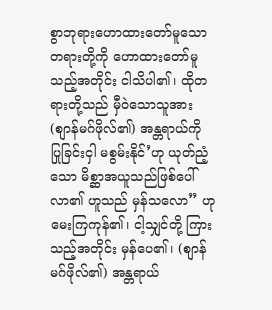စွာဘုရားဟောထားတော်မူသော တရားတို့ကို ဟောထားတော်မူသည့်အတိုင်း ငါသိပါ၏၊ ထိုတရားတို့သည် မှီဝဲသောသူအား (စျာန်မဂ်ဖိုလ်၏) အန္တရာယ်ကို ပြုခြင်းငှါ မစွမ်းနိုင်’ဟု ယုတ်ညံ့သော မိစ္ဆာအယူသည်ဖြစ်ပေါ်လာ၏ ဟူသည် မှန်သလော” ဟု မေးကြကုန်၏၊ ငါ့သျှင်တို့ ကြားသည့်အတိုင်း မှန်ပေ၏၊ (စျာန်မဂ်ဖိုလ်၏) အန္တရာယ်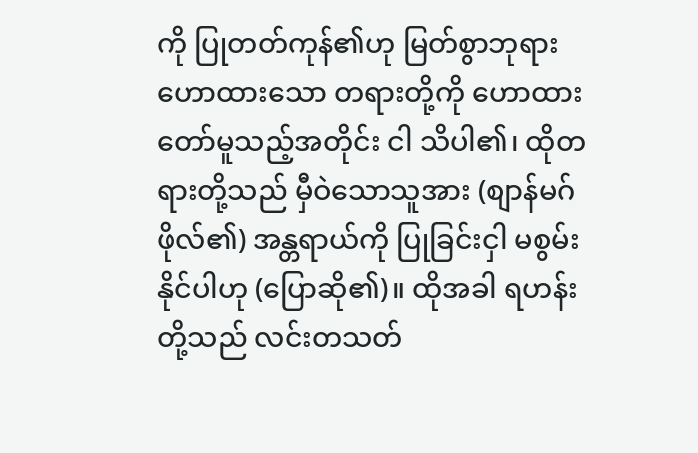ကို ပြုတတ်ကုန်၏ဟု မြတ်စွာဘုရား ဟောထားသော တရားတို့ကို ဟောထားတော်မူသည့်အတိုင်း ငါ သိပါ၏၊ ထိုတရားတို့သည် မှီဝဲသောသူအား (စျာန်မဂ်ဖိုလ်၏) အန္တရာယ်ကို ပြုခြင်းငှါ မစွမ်းနိုင်ပါဟု (ပြောဆို၏)။ ထိုအခါ ရဟန်းတို့သည် လင်းတသတ်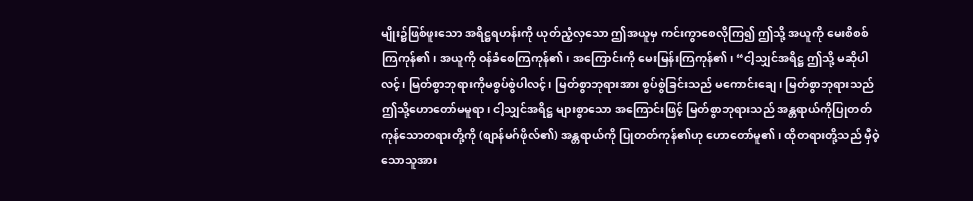မျိုး၌ဖြစ်ဖူးသော အရိဋ္ဌရဟန်းကို ယုတ်ညံ့လှသော ဤအယူမှ ကင်းကွာစေလိုကြ၍ ဤသို့ အယူကို မေးစိစစ်ကြကုန်၏၊ အယူကို ဝန်ခံစေကြကုန်၏၊ အကြောင်းကို မေးမြန်းကြကုန်၏၊ “ငါ့သျှင်အရိဋ္ဌ ဤသို့ မဆိုပါလင့်၊ မြတ်စွာဘုရားကိုမစွပ်စွဲပါလင့်၊ မြတ်စွာဘုရားအား စွပ်စွဲခြင်းသည် မကောင်းချေ၊ မြတ်စွာဘုရားသည် ဤသို့ဟောတော်မမူရာ၊ ငါ့သျှင်အရိဋ္ဌ များစွာသော အကြောင်းဖြင့် မြတ်စွာဘုရားသည် အန္တရာယ်ကိုပြုတတ်ကုန်သောတရားတို့ကို (စျာန်မဂ်ဖိုလ်၏) အန္တရာယ်ကို ပြုတတ်ကုန်၏ဟု ဟောတော်မူ၏၊ ထိုတရားတို့သည် မှီဝဲ့သောသူအား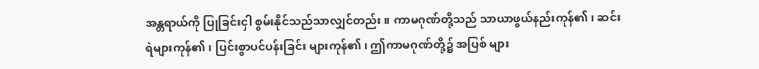အန္တရာယ်ကို ပြုခြင်းငှါ စွမ်းနိုင်သည်သာလျှင်တည်း။ ကာမဂုဏ်တို့သည် သာယာဖွယ်နည်းကုန်၏၊ ဆင်းရဲများကုန်၏၊ ပြင်းစွာပင်ပန်းခြင်း များကုန်၏၊ ဤကာမဂုဏ်တို့၌ အပြစ် များ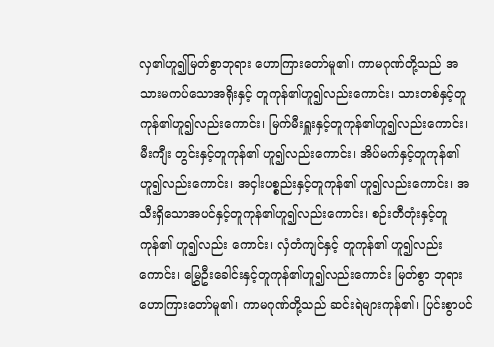လှ၏ဟူ၍မြတ်စွာဘုရား ဟောကြားတော်မူ၏၊ ကာမဂုဏ်တို့သည် အသားမကပ်သောအရိုးနှင့် တူကုန်၏ဟူ၍လည်းကောင်း၊ သားတစ်နှင့်တူကုန်၏ဟူ၍လည်းကောင်း၊ မြက်မီးရှူးနှင့်တူကုန်၏ဟူ၍လည်းကောင်း၊ မီးကျီး တွင်းနှင့်တူကုန်၏ ဟူ၍လည်းကောင်း၊ အိပ်မက်နှင့်တူကုန်၏ ဟူ၍လည်းကောင်း၊ အငှါးပစ္စည်းနှင့်တူကုန်၏ ဟူ၍လည်းကောင်း၊ အသီးရှိသောအပင်နှင့်တူကုန်၏ဟူ၍လည်းကောင်း၊ စဉ်းတီတုံးနှင့်တူကုန်၏ ဟူ၍လည်း ကောင်း၊ လှံတံကျင်နှင့် တူကုန်၏ ဟူ၍လည်းကောင်း၊ မြွှေဦးခေါင်းနှင့်တူကုန်၏ဟူ၍လည်းကောင်း မြတ်စွာ ဘုရားဟောကြားတော်မူ၏၊ ကာမဂုဏ်တို့သည် ဆင်းရဲများကုန်၏၊ ပြင်းစွာပင်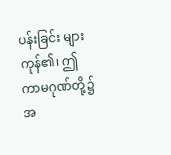ပန်းခြင်း များကုန်၏၊ ဤ ကာမဂုဏ်တို့၌ အ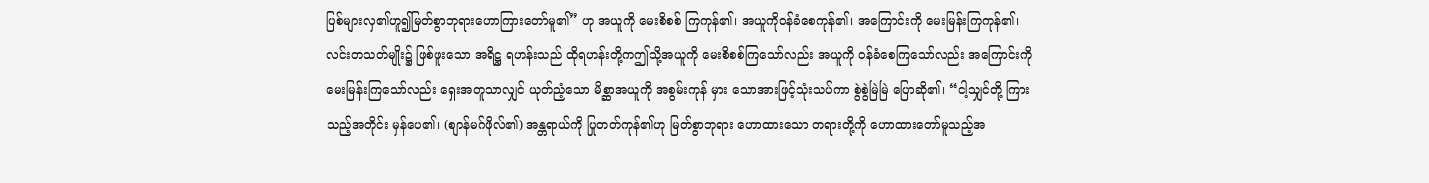ပြစ်များလှ၏ဟူ၍မြတ်စွာဘုရားဟောကြားတော်မူ၏” ဟု အယူကို မေးစိစစ် ကြကုန်၏၊ အယူကိုဝန်ခံစေကုန်၏၊ အကြောင်းကို မေးမြန်းကြကုန်၏၊ လင်းတသတ်မျိုး၌ ဖြစ်ဖူးသော အရိဋ္ဌ ရဟန်းသည် ထိုရဟန်းတို့ကဤသို့အယူကို မေးစိစစ်ကြသော်လည်း အယူကို ဝန်ခံစေကြသော်လည်း အကြောင်းကိုမေးမြန်းကြသော်လည်း ရှေးအတူသာလျှင် ယုတ်ညံ့သော မိစ္ဆာအယူကို အစွမ်းကုန် မှား သောအားဖြင့်သုံးသပ်ကာ စွဲစွဲမြဲမြဲ ပြောဆို၏၊ “ငါ့သျှင်တို့ ကြားသည့်အတိုင်း မှန်ပေ၏၊ (စျာန်မဂ်ဖိုလ်၏) အန္တရာယ်ကို ပြုတတ်ကုန်၏ဟု မြတ်စွာဘုရား ဟောထားသော တရားတို့ကို ဟောထားတော်မူသည့်အ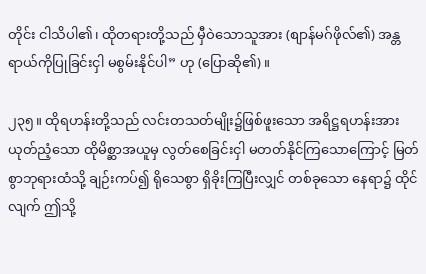တိုင်း ငါသိပါ၏၊ ထိုတရားတို့သည် မှီဝဲသောသူအား (စျာန်မဂ်ဖိုလ်၏) အန္တရာယ်ကိုပြုခြင်းငှါ မစွမ်းနိုင်ပါ” ဟု (ပြောဆို၏)။

၂၃၅။ ထိုရဟန်းတို့သည် လင်းတသတ်မျိုး၌ဖြစ်ဖူးသော အရိဋ္ဌရဟန်းအား ယုတ်ညံ့သော ထိုမိစ္ဆာအယူမှ လွတ်စေခြင်းငှါ မတတ်နိုင်ကြသောကြောင့် မြတ်စွာဘုရားထံသို့ ချဉ်းကပ်၍ ရိုသေစွာ ရှိခိုးကြပြီးလျှင် တစ်ခုသော နေရာ၌ ထိုင်လျက် ဤသို့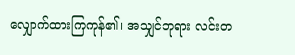လျှောက်ထားကြကုန်၏၊ အသျှင်ဘုရား လင်းတ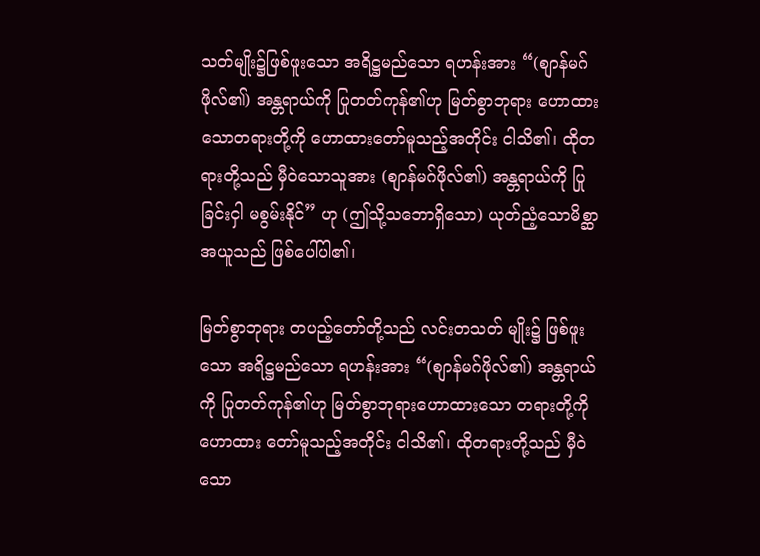သတ်မျိုး၌ဖြစ်ဖူးသော အရိဋ္ဌမည်သော ရဟန်းအား “(စျာန်မဂ်ဖိုလ်၏) အန္တရာယ်ကို ပြုတတ်ကုန်၏ဟု မြတ်စွာဘုရား ဟောထားသောတရားတို့ကို ဟောထားတော်မူသည့်အတိုင်း ငါသိ၏၊ ထိုတရားတို့သည် မှီဝဲသောသူအား (စျာန်မဂ်ဖိုလ်၏) အန္တရာယ်ကို ပြုခြင်းငှါ မစွမ်းနိုင်” ဟု (ဤသို့သဘောရှိသော) ယုတ်ညံ့သောမိစ္ဆာအယူသည် ဖြစ်ပေါ်ပါ၏၊

မြတ်စွာဘုရား တပည့်တော်တို့သည် လင်းတသတ် မျိုး၌ ဖြစ်ဖူးသော အရိဋ္ဌမည်သော ရဟန်းအား “(စျာန်မဂ်ဖိုလ်၏) အန္တရာယ်ကို ပြုတတ်ကုန်၏ဟု မြတ်စွာဘုရားဟောထားသော တရားတို့ကိုဟောထား တော်မူသည့်အတိုင်း ငါသိ၏၊ ထိုတရားတို့သည် မှီဝဲသော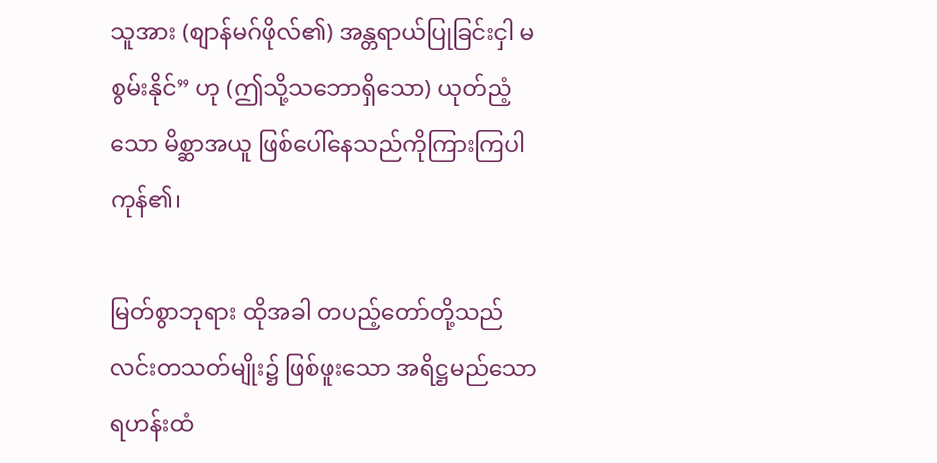သူအား (စျာန်မဂ်ဖိုလ်၏) အန္တရာယ်ပြုခြင်းငှါ မစွမ်းနိုင်” ဟု (ဤသို့သဘောရှိသော) ယုတ်ညံ့သော မိစ္ဆာအယူ ဖြစ်ပေါ်နေသည်ကိုကြားကြပါကုန်၏၊

မြတ်စွာဘုရား ထိုအခါ တပည့်တော်တို့သည် လင်းတသတ်မျိုး၌ ဖြစ်ဖူးသော အရိဋ္ဌမည်သောရဟန်းထံ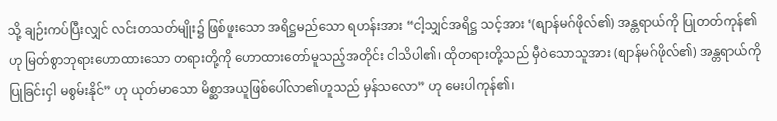သို့ ချဉ်းကပ်ပြီးလျှင် လင်းတသတ်မျိုး၌ ဖြစ်ဖူးသော အရိဋ္ဌမည်သော ရဟန်းအား “ငါ့သျှင်အရိဋ္ဌ သင့်အား ‘(စျာန်မဂ်ဖိုလ်၏) အန္တရာယ်ကို ပြုတတ်ကုန်၏ဟု မြတ်စွာဘုရားဟောထားသော တရားတို့ကို ဟောထားတော်မူသည့်အတိုင်း ငါသိပါ၏၊ ထိုတရားတို့သည် မှီဝဲသောသူအား (စျာန်မဂ်ဖိုလ်၏) အန္တရာယ်ကိုပြုခြင်းငှါ မစွမ်းနိုင်” ဟု ယုတ်မာသော မိစ္ဆာအယူဖြစ်ပေါ်လာ၏ဟူသည် မှန်သလော” ဟု မေးပါကုန်၏၊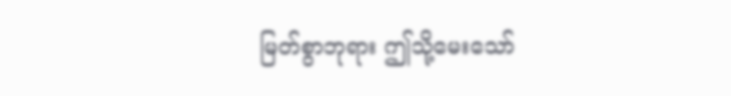မြတ်စွာဘုရား ဤသို့မေးသော်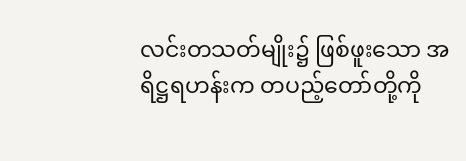လင်းတသတ်မျိုး၌ ဖြစ်ဖူးသော အရိဋ္ဌရဟန်းက တပည့်တော်တို့ကို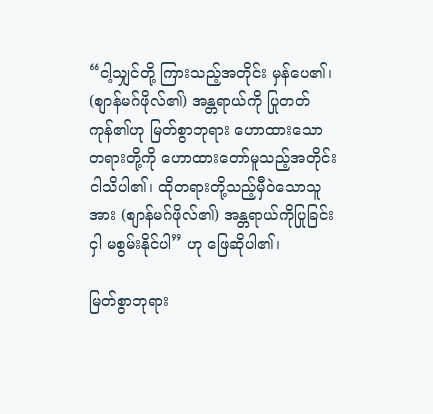“ငါ့သျှင်တို့ ကြားသည့်အတိုင်း မှန်ပေ၏၊ (စျာန်မဂ်ဖိုလ်၏) အန္တရာယ်ကို ပြုတတ်ကုန်၏ဟု မြတ်စွာဘုရား ဟောထားသော တရားတို့ကို ဟောထားတော်မူသည့်အတိုင်း ငါသိပါ၏၊ ထိုတရားတို့သည့်မှီဝဲသောသူအား (စျာန်မဂ်ဖိုလ်၏) အန္တရာယ်ကိုပြုခြင်းငှါ မစွမ်းနိုင်ပါ” ဟု ဖြေဆိုပါ၏၊

မြတ်စွာဘုရား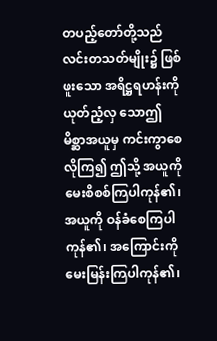တပည့်တော်တို့သည် လင်းတသတ်မျိုး၌ ဖြစ်ဖူးသော အရိဋ္ဌရဟန်းကို ယုတ်ညံ့လှ သောဤ မိစ္ဆာအယူမှ ကင်းကွာစေလိုကြ၍ ဤသို့ အယူကို မေးစိစစ်ကြပါကုန်၏၊ အယူကို ဝန်ခံစေကြပါကုန်၏၊ အကြောင်းကို မေးမြန်းကြပါကုန်၏၊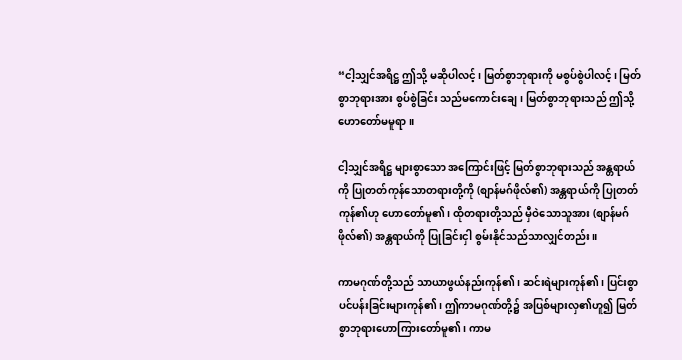“ငါ့သျှင်အရိဋ္ဌ ဤသို့ မဆိုပါလင့်၊ မြတ်စွာဘုရားကို မစွပ်စွဲပါလင့်၊ မြတ်စွာဘုရားအား စွပ်စွဲခြင်း သည်မကောင်းချေ၊ မြတ်စွာဘုရားသည် ဤသို့ ဟောတော်မမူရာ။

ငါ့သျှင်အရိဋ္ဌ များစွာသော အကြောင်းဖြင့် မြတ်စွာဘုရားသည် အန္တရာယ်ကို ပြုတတ်ကုန်သောတရားတို့ကို (စျာန်မဂ်ဖိုလ်၏) အန္တရာယ်ကို ပြုတတ်ကုန်၏ဟု ဟောတော်မူ၏၊ ထိုတရားတို့သည် မှီဝဲသောသူအား (စျာန်မဂ်ဖိုလ်၏) အန္တရာယ်ကို ပြုခြင်းငှါ စွမ်းနိုင်သည်သာလျှင်တည်း။

ကာမဂုဏ်တို့သည် သာယာဖွယ်နည်းကုန်၏၊ ဆင်းရဲများကုန်၏၊ ပြင်းစွာပင်ပန်းခြင်းများကုန်၏၊ ဤကာမဂုဏ်တို့၌ အပြစ်များလှ၏ဟူ၍ မြတ်စွာဘုရားဟောကြားတော်မူ၏၊ ကာမ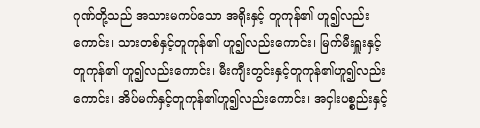ဂုဏ်တို့သည် အသားမကပ်သော အရိုးနှင့် တူကုန်၏ ဟူ၍လည်းကောင်း၊ သားတစ်နှင့်တူကုန်၏ ဟူ၍လည်းကောင်း၊ မြက်မီးရှူးနှင့်တူကုန်၏ ဟူ၍လည်းကောင်း၊ မီးကျီးတွင်းနှင့်တူကုန်၏ဟူ၍လည်းကောင်း၊ အိပ်မက်နှင့်တူကုန်၏ဟူ၍လည်းကောင်း၊ အငှါးပစ္စည်းနှင့်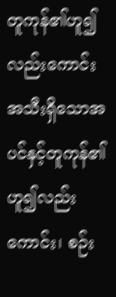တူကုန်၏ဟူ၍လည်းကောင်း အသီးရှိသောအပင်နှင့်တူကုန်၏ဟူ၍လည်းကောင်း၊ စဉ်း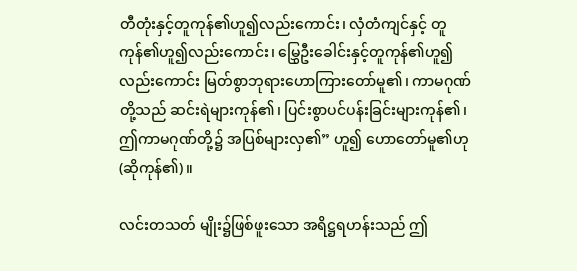တီတုံးနှင့်တူကုန်၏ဟူ၍လည်းကောင်း၊ လှံတံကျင်နှင့် တူကုန်၏ဟူ၍လည်းကောင်း၊ မြွှေဦးခေါင်းနှင့်တူကုန်၏ဟူ၍လည်းကောင်း မြတ်စွာဘုရားဟောကြားတော်မူ၏၊ ကာမဂုဏ်တို့သည် ဆင်းရဲများကုန်၏၊ ပြင်းစွာပင်ပန်းခြင်းများကုန်၏၊ ဤကာမဂုဏ်တို့၌ အပြစ်များလှ၏” ဟူ၍ ဟောတော်မူ၏ဟု (ဆိုကုန်၏)။

လင်းတသတ် မျိုး၌ဖြစ်ဖူးသော အရိဋ္ဌရဟန်းသည် ဤ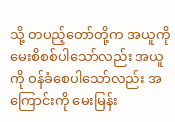သို့ တပည့်တော်တို့က အယူကို မေးစိစစ်ပါသော်လည်း အယူကို ဝန်ခံစေပါသော်လည်း အကြောင်းကို မေးမြန်း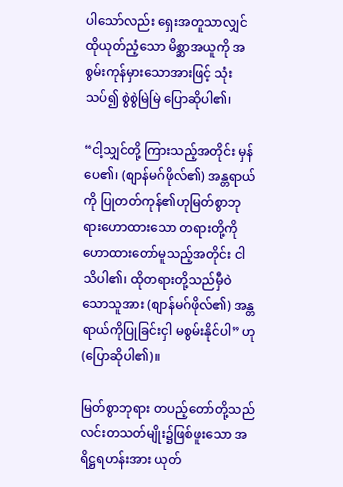ပါသော်လည်း ရှေးအတူသာလျှင် ထိုယုတ်ညံ့သော မိစ္ဆာအယူကို အစွမ်းကုန်မှားသောအားဖြင့် သုံးသပ်၍ စွဲစွဲမြဲမြဲ ပြောဆိုပါ၏၊

“ငါ့သျှင်တို့ ကြားသည့်အတိုင်း မှန်ပေ၏၊ (စျာန်မဂ်ဖိုလ်၏) အန္တရာယ်ကို ပြုတတ်ကုန်၏ဟုမြတ်စွာဘုရားဟောထားသော တရားတို့ကို ဟောထားတော်မူသည့်အတိုင်း ငါသိပါ၏၊ ထိုတရားတို့သည်မှီဝဲသောသူအား (စျာန်မဂ်ဖိုလ်၏) အန္တရာယ်ကိုပြုခြင်းငှါ မစွမ်းနိုင်ပါ” ဟု (ပြောဆိုပါ၏)။

မြတ်စွာဘုရား တပည့်တော်တို့သည် လင်းတသတ်မျိုး၌ဖြစ်ဖူးသော အရိဋ္ဌရဟန်းအား ယုတ်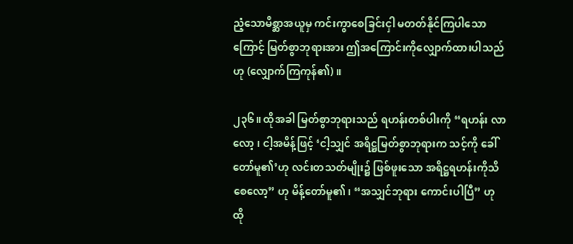ညံ့သောမိစ္ဆာအယူမှ ကင်းကွာစေခြင်းငှါ မတတ်နိုင်ကြပါသောကြောင့် မြတ်စွာဘုရားအား ဤအကြောင်းကိုလျှောက်ထားပါသည်ဟု (လျှောက်ကြကုန်၏)။

၂၃၆။ ထိုအခါ မြတ်စွာဘုရားသည် ရဟန်းတစ်ပါးကို “ရဟန်း လာလော့၊ ငါ့အမိန့်ဖြင့် ‘ငါ့သျှင် အရိဋ္ဌမြတ်စွာဘုရားက သင့်ကို ခေါ်တော်မူ၏’ဟု လင်းတသတ်မျိုး၌ ဖြစ်ဖူးသော အရိဋ္ဌရဟန်းကိုသိစေလော့” ဟု မိန့်တော်မူ၏၊ “အသျှင်ဘုရား ကောင်းပါပြီ” ဟု ထို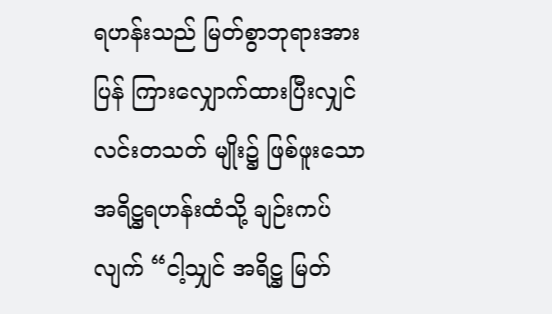ရဟန်းသည် မြတ်စွာဘုရားအားပြန် ကြားလျှောက်ထားပြီးလျှင် လင်းတသတ် မျိုး၌ ဖြစ်ဖူးသော အရိဋ္ဌရဟန်းထံသို့ ချဉ်းကပ်လျက် “ငါ့သျှင် အရိဋ္ဌ မြတ်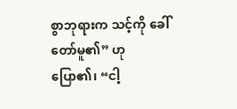စွာဘုရားက သင့်ကို ခေါ်တော်မူ၏” ဟု ပြော၏၊ “ငါ့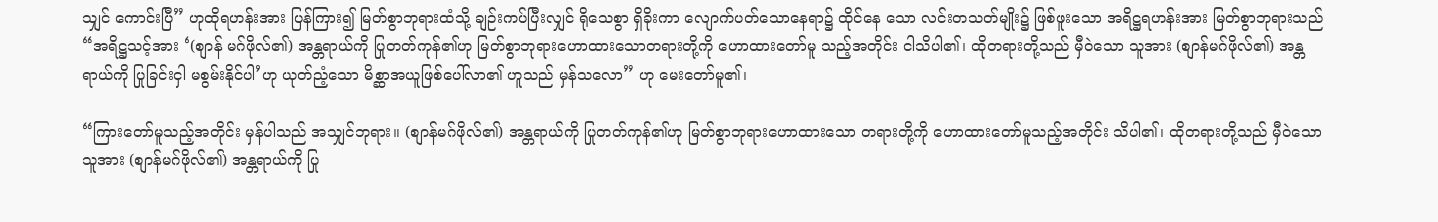သျှင် ကောင်းပြီ” ဟုထိုရဟန်းအား ပြန်ကြား၍ မြတ်စွာဘုရားထံသို့ ချဉ်းကပ်ပြီးလျှင် ရိုသေစွာ ရှိခိုးကာ လျောက်ပတ်သောနေရာ၌ ထိုင်နေ သော လင်းတသတ်မျိုး၌ ဖြစ်ဖူးသော အရိဋ္ဌရဟန်းအား မြတ်စွာဘုရားသည် “အရိဋ္ဌသင့်အား ‘(စျာန် မဂ်ဖိုလ်၏) အန္တရာယ်ကို ပြုတတ်ကုန်၏ဟု မြတ်စွာဘုရားဟောထားသောတရားတို့ကို ဟောထားတော်မူ သည့်အတိုင်း ငါသိပါ၏၊ ထိုတရားတို့သည် မှီဝဲသော သူအား (စျာန်မဂ်ဖိုလ်၏) အန္တရာယ်ကို ပြုခြင်းငှါ မစွမ်းနိုင်ပါ’ဟု ယုတ်ညံ့သော မိစ္ဆာအယူဖြစ်ပေါ်လာ၏ ဟူသည် မှန်သလော” ဟု မေးတော်မူ၏၊

“ကြားတော်မူသည့်အတိုင်း မှန်ပါသည် အသျှင်ဘုရား။ (စျာန်မဂ်ဖိုလ်၏) အန္တရာယ်ကို ပြုတတ်ကုန်၏ဟု မြတ်စွာဘုရားဟောထားသော တရားတို့ကို ဟောထားတော်မူသည့်အတိုင်း သိပါ၏၊ ထိုတရားတို့သည် မှီဝဲသောသူအား (စျာန်မဂ်ဖိုလ်၏) အန္တရာယ်ကို ပြု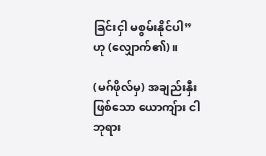ခြင်းငှါ မစွမ်းနိုင်ပါ” ဟု (လျှောက်၏)။

(မဂ်ဖိုလ်မှ) အချည်းနှီးဖြစ်သော ယောကျ်ား ငါဘုရား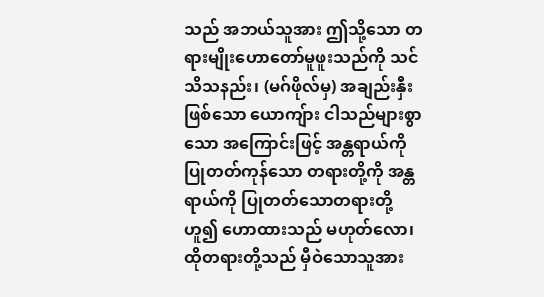သည် အဘယ်သူအား ဤသို့သော တရားမျိုးဟောတော်မူဖူးသည်ကို သင်သိသနည်း၊ (မဂ်ဖိုလ်မှ) အချည်းနှီးဖြစ်သော ယောကျ်ား ငါသည်များစွာသော အကြောင်းဖြင့် အန္တရာယ်ကို ပြုတတ်ကုန်သော တရားတို့ကို အန္တရာယ်ကို ပြုတတ်သောတရားတို့ ဟူ၍ ဟောထားသည် မဟုတ်လော၊ ထိုတရားတို့သည် မှီဝဲသောသူအား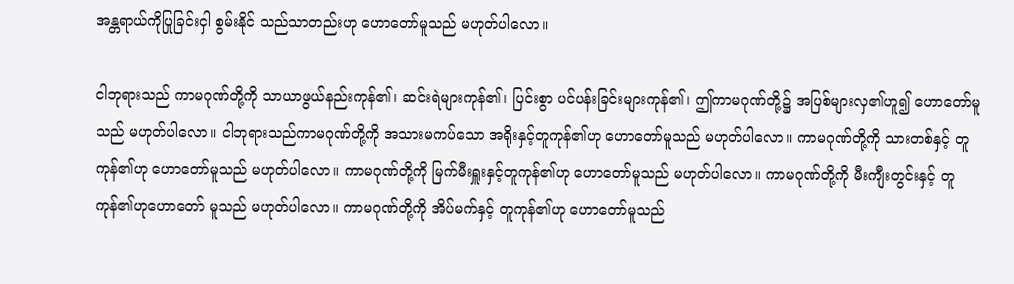အန္တရာယ်ကိုပြုခြင်းငှါ စွမ်းနိုင် သည်သာတည်းဟု ဟောတော်မူသည် မဟုတ်ပါလော။

ငါဘုရားသည် ကာမဂုဏ်တို့ကို သာယာဖွယ်နည်းကုန်၏၊ ဆင်းရဲများကုန်၏၊ ပြင်းစွာ ပင်ပန်းခြင်းများကုန်၏၊ ဤကာမဂုဏ်တို့၌ အပြစ်များလှ၏ဟူ၍ ဟောတော်မူသည် မဟုတ်ပါလော။ ငါဘုရားသည်ကာမဂုဏ်တို့ကို အသားမကပ်သော အရိုးနှင့်တူကုန်၏ဟု ဟောတော်မူသည် မဟုတ်ပါလော။ ကာမဂုဏ်တို့ကို သားတစ်နှင့် တူကုန်၏ဟု ဟောတော်မူသည် မဟုတ်ပါလော။ ကာမဂုဏ်တို့ကို မြက်မီးရှူးနှင့်တူကုန်၏ဟု ဟောတော်မူသည် မဟုတ်ပါလော။ ကာမဂုဏ်တို့ကို မီးကျီးတွင်းနှင့် တူကုန်၏ဟုဟောတော် မူသည် မဟုတ်ပါလော။ ကာမဂုဏ်တို့ကို အိပ်မက်နှင့် တူကုန်၏ဟု ဟောတော်မူသည်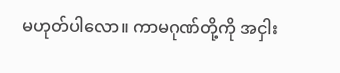မဟုတ်ပါလော။ ကာမဂုဏ်တို့ကို အငှါး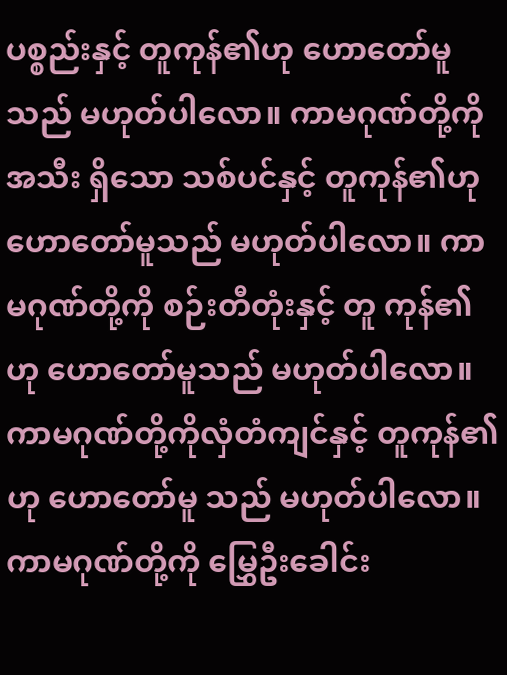ပစ္စည်းနှင့် တူကုန်၏ဟု ဟောတော်မူသည် မဟုတ်ပါလော။ ကာမဂုဏ်တို့ကို အသီး ရှိသော သစ်ပင်နှင့် တူကုန်၏ဟု ဟောတော်မူသည် မဟုတ်ပါလော။ ကာမဂုဏ်တို့ကို စဉ်းတီတုံးနှင့် တူ ကုန်၏ဟု ဟောတော်မူသည် မဟုတ်ပါလော။ ကာမဂုဏ်တို့ကိုလှံတံကျင်နှင့် တူကုန်၏ဟု ဟောတော်မူ သည် မဟုတ်ပါလော။ ကာမဂုဏ်တို့ကို မြွှေဦးခေါင်း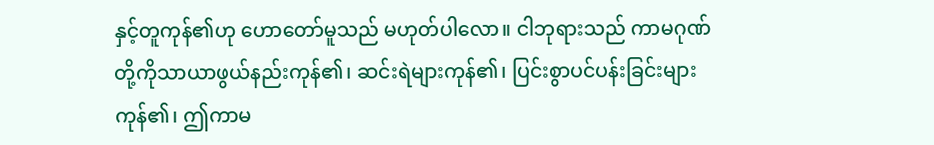နှင့်တူကုန်၏ဟု ဟောတော်မူသည် မဟုတ်ပါလော။ ငါဘုရားသည် ကာမဂုဏ်တို့ကိုသာယာဖွယ်နည်းကုန်၏၊ ဆင်းရဲများကုန်၏၊ ပြင်းစွာပင်ပန်းခြင်းများ ကုန်၏၊ ဤကာမ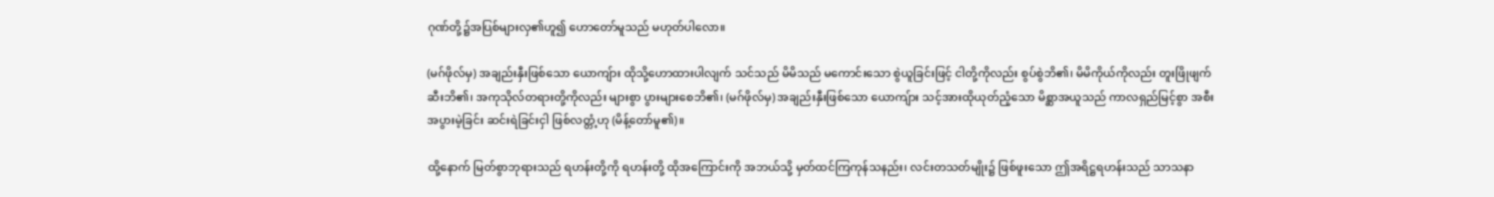ဂုဏ်တို့၌အပြစ်များလှ၏ဟူ၍ ဟောတော်မူသည် မဟုတ်ပါလော။

(မဂ်ဖိုလ်မှ) အချည်းနှီးဖြစ်သော ယောကျ်ား ထိုသို့ဟောထားပါလျက် သင်သည် မိမိသည် မကောင်းသော စွဲယူခြင်းဖြင့် ငါတို့ကိုလည်း စွပ်စွဲဘိ၏၊ မိမိကိုယ်ကိုလည်း တူးဖြိုဖျက်ဆီးဘိ၏၊ အကုသိုလ်တရားတို့ကိုလည်း များစွာ ပွားများစေဘိ၏၊ (မဂ်ဖိုလ်မှ) အချည်းနှီးဖြစ်သော ယောကျ်ား သင့်အားထိုယုတ်ညံ့သော မိစ္ဆာအယူသည် ကာလရှည်မြင့်စွာ အစီးအပွားမဲ့ခြင်း ဆင်းရဲခြင်းငှါ ဖြစ်လတ္တံ့ဟု (မိန့်တော်မူ၏)။

ထို့နောက် မြတ်စွာဘုရားသည် ရဟန်းတို့ကို ရဟန်းတို့ ထိုအကြောင်းကို အဘယ်သို့ မှတ်ထင်ကြကုန်သနည်း၊ လင်းတသတ်မျိုး၌ ဖြစ်ဖူးသော ဤအရိဋ္ဌရဟန်းသည် သာသနာ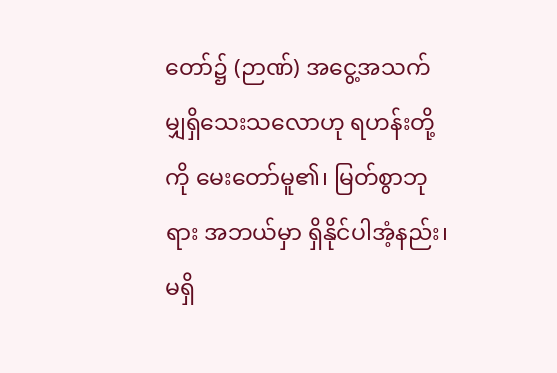တော်၌ (ဉာဏ်) အငွေ့အသက်မျှရှိသေးသလောဟု ရဟန်းတို့ကို မေးတော်မူ၏၊ မြတ်စွာဘုရား အဘယ်မှာ ရှိနိုင်ပါအံ့နည်း၊ မရှိ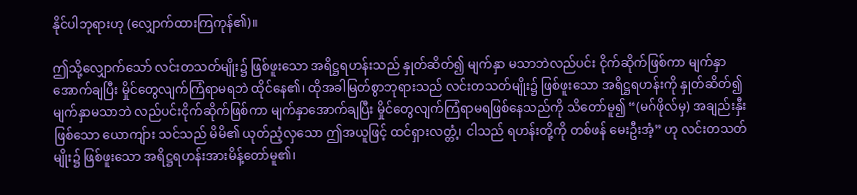နိုင်ပါဘုရားဟု (လျှောက်ထားကြကုန်၏)။

ဤသို့လျှောက်သော် လင်းတသတ်မျိုး၌ ဖြစ်ဖူးသော အရိဋ္ဌရဟန်းသည် နှုတ်ဆိတ်၍ မျက်နှာ မသာဘဲလည်ပင်း ငိုက်ဆိုက်ဖြစ်ကာ မျက်နှာအောက်ချပြီး မှိုင်တွေလျက်ကြံရာမရဘဲ ထိုင်နေ၏၊ ထိုအခါမြတ်စွာဘုရားသည် လင်းတသတ်မျိုး၌ ဖြစ်ဖူးသော အရိဋ္ဌရဟန်းကို နှုတ်ဆိတ်၍ မျက်နှာမသာဘဲ လည်ပင်းငိုက်ဆိုက်ဖြစ်ကာ မျက်နှာအောက်ချပြီး မှိုင်တွေလျက်ကြံရာမရဖြစ်နေသည်ကို သိတော်မူ၍ “(မဂ်ဖိုလ်မှ) အချည်းနှီးဖြစ်သော ယောကျ်ား သင်သည် မိမိ၏ ယုတ်ညံ့လှသော ဤအယူဖြင့် ထင်ရှားလတ္တံ့၊ ငါသည် ရဟန်းတို့ကို တစ်ဖန် မေးဦးအံ့” ဟု လင်းတသတ်မျိုး၌ ဖြစ်ဖူးသော အရိဋ္ဌရဟန်းအားမိန့်တော်မူ၏၊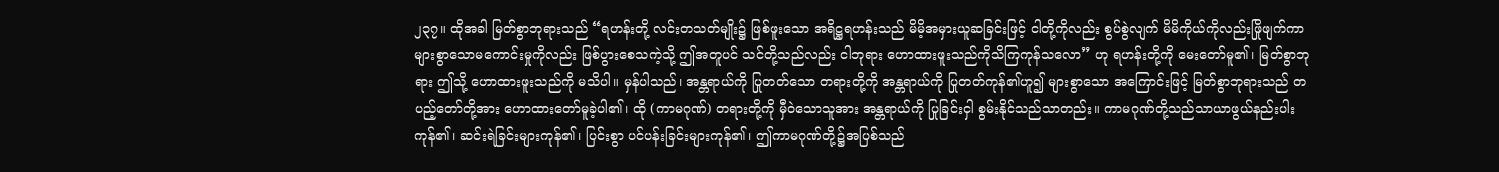၂၃၇။ ထိုအခါ မြတ်စွာဘုရားသည် “ရဟန်းတို့ လင်းတသတ်မျိုး၌ ဖြစ်ဖူးသော အရိဋ္ဌရဟန်းသည် မိမိ့အမှားယူဆခြင်းဖြင့် ငါတို့ကိုလည်း စွပ်စွဲလျက် မိမိကိုယ်ကိုလည်းဖြိုဖျက်ကာ များစွာသောမကောင်းမှုကိုလည်း ဖြစ်ပွားစေသကဲ့သို့ ဤအတူပင် သင်တို့သည်လည်း ငါဘုရား ဟောထားဖူးသည်ကိုသိကြကုန်သလော” ဟု ရဟန်းတို့ကို မေးတော်မူ၏၊ မြတ်စွာဘုရား ဤသို့ ဟောထားဖူးသည်ကို မသိပါ။ မှန်ပါသည်၊ အန္တရာယ်ကို ပြုတတ်သော တရားတို့ကို အန္တရာယ်ကို ပြုတတ်ကုန်၏ဟူ၍ များစွာသော အကြောင်းဖြင့် မြတ်စွာဘုရားသည် တပည့်တော်တို့အား ဟောထားတော်မူခဲ့ပါ၏၊ ထို (ကာမဂုဏ်) တရားတို့ကို မှီဝဲသောသူအား အန္တရာယ်ကို ပြုခြင်းငှါ စွမ်းနိုင်သည်သာတည်း။ ကာမဂုဏ်တို့သည်သာယာဖွယ်နည်းပါးကုန်၏၊ ဆင်းရဲခြင်းများကုန်၏၊ ပြင်းစွာ ပင်ပန်းခြင်းများကုန်၏၊ ဤကာမဂုဏ်တို့၌အပြစ်သည်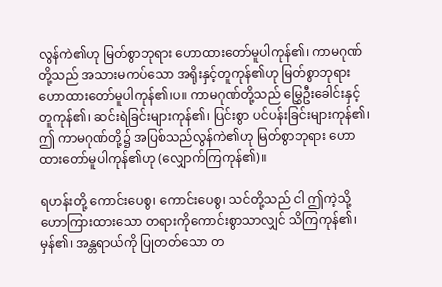လွန်ကဲ၏ဟု မြတ်စွာဘုရား ဟောထားတော်မူပါကုန်၏၊ ကာမဂုဏ်တို့သည် အသားမကပ်သော အရိုးနှင့်တူကုန်၏ဟု မြတ်စွာဘုရား ဟောထားတော်မူပါကုန်၏၊ပ။ ကာမဂုဏ်တို့သည် မြွှေဦးခေါင်းနှင့် တူကုန်၏၊ ဆင်းရဲခြင်းများကုန်၏၊ ပြင်းစွာ ပင်ပန်းခြင်းများကုန်၏၊ ဤ ကာမဂုဏ်တို့၌ အပြစ်သည်လွန်ကဲ၏ဟု မြတ်စွာဘုရား ဟောထားတော်မူပါကုန်၏ဟု (လျှောက်ကြကုန်၏)။

ရဟန်းတို့ ကောင်းပေစွ၊ ကောင်းပေစွ၊ သင်တို့သည် ငါ ဤကဲ့သို့ ဟောကြားထားသော တရားကိုကောင်းစွာသာလျှင် သိကြကုန်၏၊ မှန်၏၊ အန္တရာယ်ကို ပြုတတ်သော တ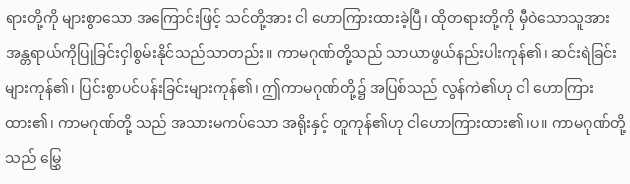ရားတို့ကို များစွာသော အကြောင်းဖြင့် သင်တို့အား ငါ ဟောကြားထားခဲ့ပြီ၊ ထိုတရားတို့ကို မှီဝဲသောသူအား အန္တရာယ်ကိုပြုခြင်းငှါစွမ်းနိုင်သည်သာတည်း။ ကာမဂုဏ်တို့သည် သာယာဖွယ်နည်းပါးကုန်၏၊ ဆင်းရဲခြင်းများကုန်၏၊ ပြင်းစွာပင်ပန်းခြင်းများကုန်၏၊ ဤကာမဂုဏ်တို့၌ အပြစ်သည် လွန်ကဲ၏ဟု ငါ ဟောကြားထား၏၊ ကာမဂုဏ်တို့ သည် အသားမကပ်သော အရိုးနှင့် တူကုန်၏ဟု ငါဟောကြားထား၏၊ပ။ ကာမဂုဏ်တို့သည် မြွှေ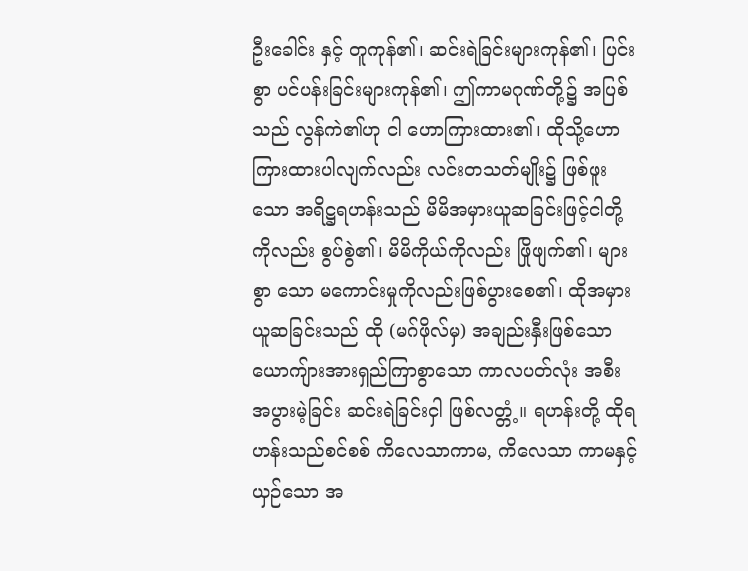ဦးခေါင်း နှင့် တူကုန်၏၊ ဆင်းရဲခြင်းများကုန်၏၊ ပြင်းစွာ ပင်ပန်းခြင်းများကုန်၏၊ ဤကာမဂုဏ်တို့၌ အပြစ်သည် လွန်ကဲ၏ဟု ငါ ဟောကြားထား၏၊ ထိုသို့ဟောကြားထားပါလျက်လည်း လင်းတသတ်မျိုး၌ ဖြစ်ဖူးသော အရိဋ္ဌရဟန်းသည် မိမိအမှားယူဆခြင်းဖြင့်ငါတို့ကိုလည်း စွပ်စွဲ၏၊ မိမိကိုယ်ကိုလည်း ဖြိုဖျက်၏၊ များစွာ သော မကောင်းမှုကိုလည်းဖြစ်ပွားစေ၏၊ ထိုအမှားယူဆခြင်းသည် ထို (မဂ်ဖိုလ်မှ) အချည်းနှီးဖြစ်သော ယောကျ်ားအားရှည်ကြာစွာသော ကာလပတ်လုံး အစီးအပွားမဲ့ခြင်း ဆင်းရဲခြင်းငှါ ဖြစ်လတ္တံ့။ ရဟန်းတို့ ထိုရဟန်းသည်စင်စစ် ကိလေသာကာမ, ကိလေသာ ကာမနှင့်ယှဉ်သော အ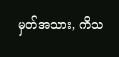မှတ်အသား, ကိသ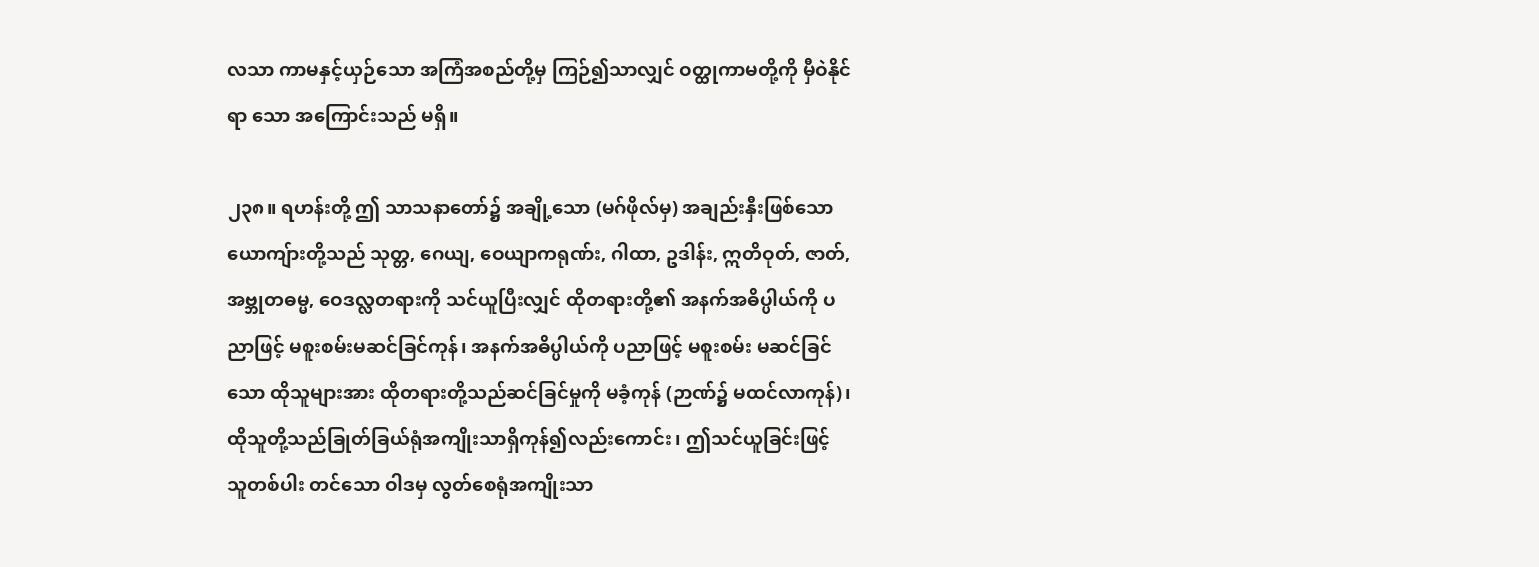လသာ ကာမနှင့်ယှဉ်သော အကြံအစည်တို့မှ ကြဉ်၍သာလျှင် ဝတ္ထုကာမတို့ကို မှီဝဲနိုင်ရာ သော အကြောင်းသည် မရှိ။

၂၃၈။ ရဟန်းတို့ ဤ သာသနာတော်၌ အချို့သော (မဂ်ဖိုလ်မှ) အချည်းနှီးဖြစ်သော ယောကျ်ားတို့သည် သုတ္တ, ဂေယျ, ဝေယျာကရုဏ်း, ဂါထာ, ဥဒါန်း, ဣတိဝုတ်, ဇာတ်, အဗ္ဘုတဓမ္မ, ဝေဒလ္လတရားကို သင်ယူပြီးလျှင် ထိုတရားတို့၏ အနက်အဓိပ္ပါယ်ကို ပညာဖြင့် မစူးစမ်းမဆင်ခြင်ကုန်၊ အနက်အဓိပ္ပါယ်ကို ပညာဖြင့် မစူးစမ်း မဆင်ခြင်သော ထိုသူများအား ထိုတရားတို့သည်ဆင်ခြင်မှုကို မခံ့ကုန် (ဉာဏ်၌ မထင်လာကုန်)၊ ထိုသူတို့သည်ခြုတ်ခြယ်ရုံအကျိုးသာရှိကုန်၍လည်းကောင်း၊ ဤသင်ယူခြင်းဖြင့် သူတစ်ပါး တင်သော ဝါဒမှ လွတ်စေရုံအကျိုးသာ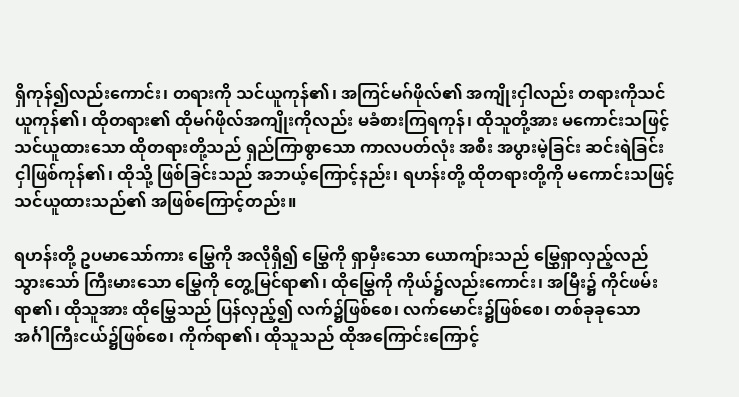ရှိကုန်၍လည်းကောင်း၊ တရားကို သင်ယူကုန်၏၊ အကြင်မဂ်ဖိုလ်၏ အကျိုးငှါလည်း တရားကိုသင်ယူကုန်၏၊ ထိုတရား၏ ထိုမဂ်ဖိုလ်အကျိုးကိုလည်း မခံစားကြရကုန်၊ ထိုသူတို့အား မကောင်းသဖြင့်သင်ယူထားသော ထိုတရားတို့သည် ရှည်ကြာစွာသော ကာလပတ်လုံး အစီး အပွားမဲ့ခြင်း ဆင်းရဲခြင်းငှါဖြစ်ကုန်၏၊ ထိုသို့ ဖြစ်ခြင်းသည် အဘယ့်ကြောင့်နည်း၊ ရဟန်းတို့ ထိုတရားတို့ကို မကောင်းသဖြင့် သင်ယူထားသည်၏ အဖြစ်ကြောင့်တည်း။

ရဟန်းတို့ ဥပမာသော်ကား မြွှေကို အလိုရှိ၍ မြွှေကို ရှာမှီးသော ယောကျ်ားသည် မြွှေရှာလှည့်လည်သွားသော် ကြီးမားသော မြွှေကို တွေ့မြင်ရာ၏၊ ထိုမြွှေကို ကိုယ်၌လည်းကောင်း၊ အမြီး၌ ကိုင်ဖမ်းရာ၏၊ ထိုသူအား ထိုမြွှေသည် ပြန်လှည့်၍ လက်၌ဖြစ်စေ၊ လက်မောင်း၌ဖြစ်စေ၊ တစ်ခုခုသော အင်္ဂါကြီးငယ်၌ဖြစ်စေ၊ ကိုက်ရာ၏၊ ထိုသူသည် ထိုအကြောင်းကြောင့်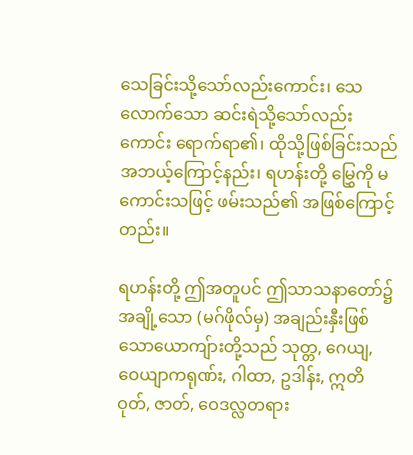သေခြင်းသို့သော်လည်းကောင်း၊ သေလောက်သော ဆင်းရဲသို့သော်လည်းကောင်း ရောက်ရာ၏၊ ထိုသို့ဖြစ်ခြင်းသည် အဘယ့်ကြောင့်နည်း၊ ရဟန်းတို့ မြွှေကို မကောင်းသဖြင့် ဖမ်းသည်၏ အဖြစ်ကြောင့်တည်း။

ရဟန်းတို့ ဤအတူပင် ဤသာသနာတော်၌ အချို့သော (မဂ်ဖိုလ်မှ) အချည်းနှီးဖြစ်သောယောကျ်ားတို့သည် သုတ္တ, ဂေယျ, ဝေယျာကရုဏ်း, ဂါထာ, ဥဒါန်း, ဣတိဝုတ်, ဇာတ်, ဝေဒလ္လတရား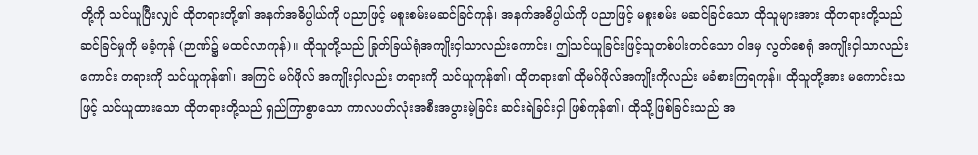တို့ကို သင်ယူပြီးလျှင် ထိုတရားတို့၏ အနက်အဓိပ္ပါယ်ကို ပညာဖြင့် မစူးစမ်းမဆင်ခြင်ကုန်၊ အနက်အဓိပ္ပါယ်ကို ပညာဖြင့် မစူးစမ်း မဆင်ခြင်သော ထိုသူများအား ထိုတရားတို့သည် ဆင်ခြင်မှုကို မခံ့ကုန် (ဉာဏ်၌ မထင်လာကုန်)။ ထိုသူတို့သည် ခြုတ်ခြယ်ရုံအကျိုးငှါသာလည်းကောင်း၊ ဤသင်ယူခြင်းဖြင့်သူတစ်ပါးတင်သော ဝါဒမှ လွတ်စေရုံ အကျိုးငှါသာလည်းကောင်း တရားကို သင်ယူကုန်၏၊ အကြင် မဂ်ဖိုလ် အကျိုးငှါလည်း တရားကို သင်ယူကုန်၏၊ ထိုတရား၏ ထိုမဂ်ဖိုလ်အကျိုးကိုလည်း မခံစားကြရကုန်။ ထိုသူတို့အား မကောင်းသဖြင့် သင်ယူထားသော ထိုတရားတို့သည် ရှည်ကြာစွာသော ကာလပတ်လုံးအစီးအပွားမဲ့ခြင်း ဆင်းရဲခြင်းငှါ ဖြစ်ကုန်၏၊ ထိုသို့ဖြစ်ခြင်းသည် အ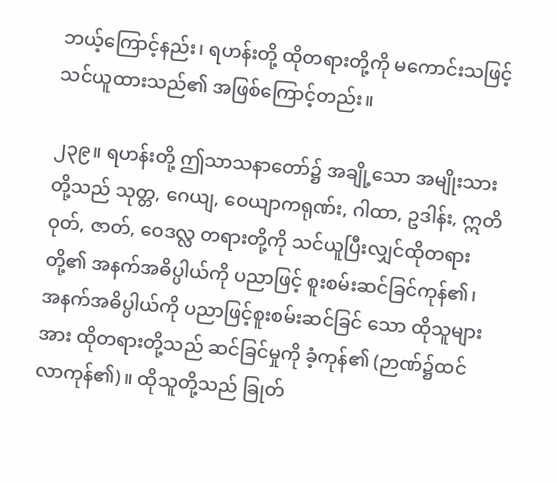ဘယ့်ကြောင့်နည်း၊ ရဟန်းတို့ ထိုတရားတို့ကို မကောင်းသဖြင့် သင်ယူထားသည်၏ အဖြစ်ကြောင့်တည်း။

၂၃၉။ ရဟန်းတို့ ဤသာသနာတော်၌ အချို့သော အမျိုးသားတို့သည် သုတ္တ, ဂေယျ, ဝေယျာကရုဏ်း, ဂါထာ, ဥဒါန်း, ဣတိဝုတ်, ဇာတ်, ဝေဒလ္လ တရားတို့ကို သင်ယူပြီးလျှင်ထိုတရားတို့၏ အနက်အဓိပ္ပါယ်ကို ပညာဖြင့် စူးစမ်းဆင်ခြင်ကုန်၏၊ အနက်အဓိပ္ပါယ်ကို ပညာဖြင့်စူးစမ်းဆင်ခြင် သော ထိုသူများအား ထိုတရားတို့သည် ဆင်ခြင်မှုကို ခံ့ကုန်၏ (ဉာဏ်၌ထင်လာကုန်၏)။ ထိုသူတို့သည် ခြုတ်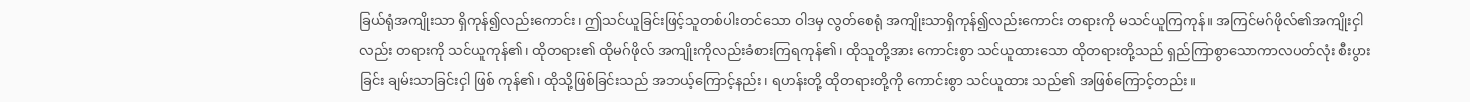ခြယ်ရုံအကျိုးသာ ရှိကုန်၍လည်းကောင်း၊ ဤသင်ယူခြင်းဖြင့်သူတစ်ပါးတင်သော ဝါဒမှ လွတ်စေရုံ အကျိုးသာရှိကုန်၍လည်းကောင်း တရားကို မသင်ယူကြကုန်။ အကြင်မဂ်ဖိုလ်၏အကျိုးငှါလည်း တရားကို သင်ယူကုန်၏၊ ထိုတရား၏ ထိုမဂ်ဖိုလ် အကျိုးကိုလည်းခံစားကြရကုန်၏၊ ထိုသူတို့အား ကောင်းစွာ သင်ယူထားသော ထိုတရားတို့သည် ရှည်ကြာစွာသောကာလပတ်လုံး စီးပွားခြင်း ချမ်းသာခြင်းငှါ ဖြစ် ကုန်၏၊ ထိုသို့ဖြစ်ခြင်းသည် အဘယ့်ကြောင့်နည်း၊ ရဟန်းတို့ ထိုတရားတို့ကို ကောင်းစွာ သင်ယူထား သည်၏ အဖြစ်ကြောင့်တည်း။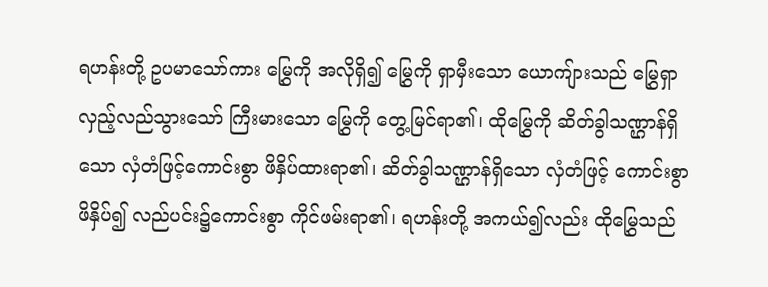ရဟန်းတို့ ဥပမာသော်ကား မြွှေကို အလိုရှိ၍ မြွှေကို ရှာမှီးသော ယောကျ်ားသည် မြွှေရှာလှည့်လည်သွားသော် ကြီးမားသော မြွှေကို တွေ့မြင်ရာ၏၊ ထိုမြွှေကို ဆိတ်ခွါသဏ္ဌာန်ရှိသော လှံတံဖြင့်ကောင်းစွာ ဖိနှိပ်ထားရာ၏၊ ဆိတ်ခွါသဏ္ဌာန်ရှိသော လှံတံဖြင့် ကောင်းစွာ ဖိနှိပ်၍ လည်ပင်း၌ကောင်းစွာ ကိုင်ဖမ်းရာ၏၊ ရဟန်းတို့ အကယ်၍လည်း ထိုမြွှေသည်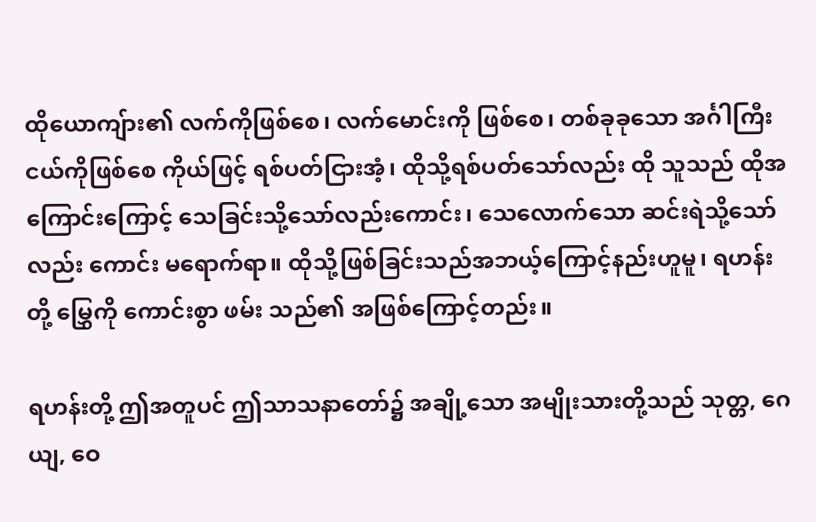ထိုယောကျ်ား၏ လက်ကိုဖြစ်စေ၊ လက်မောင်းကို ဖြစ်စေ၊ တစ်ခုခုသော အင်္ဂါကြီးငယ်ကိုဖြစ်စေ ကိုယ်ဖြင့် ရစ်ပတ်ငြားအံ့၊ ထိုသို့ရစ်ပတ်သော်လည်း ထို သူသည် ထိုအကြောင်းကြောင့် သေခြင်းသို့သော်လည်းကောင်း၊ သေလောက်သော ဆင်းရဲသို့သော်လည်း ကောင်း မရောက်ရာ။ ထိုသို့ဖြစ်ခြင်းသည်အဘယ့်ကြောင့်နည်းဟူမူ၊ ရဟန်းတို့ မြွှေကို ကောင်းစွာ ဖမ်း သည်၏ အဖြစ်ကြောင့်တည်း။

ရဟန်းတို့ ဤအတူပင် ဤသာသနာတော်၌ အချို့သော အမျိုးသားတို့သည် သုတ္တ, ဂေယျ, ဝေ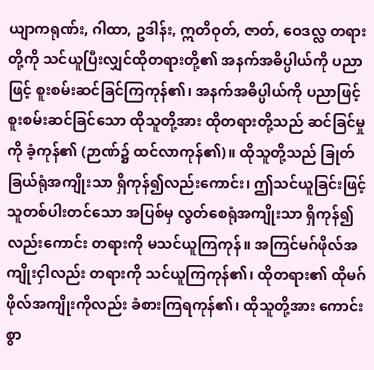ယျာကရုဏ်း, ဂါထာ, ဥဒါန်း, ဣတိဝုတ်, ဇာတ်, ဝေဒလ္လ တရားတို့ကို သင်ယူပြီးလျှင်ထိုတရားတို့၏ အနက်အဓိပ္ပါယ်ကို ပညာဖြင့် စူးစမ်းဆင်ခြင်ကြကုန်၏၊ အနက်အဓိပ္ပါယ်ကို ပညာဖြင့်စူးစမ်းဆင်ခြင်သော ထိုသူတို့အား ထိုတရားတို့သည် ဆင်ခြင်မှုကို ခံ့ကုန်၏ (ဉာဏ်၌ ထင်လာကုန်၏)။ ထိုသူတို့သည် ခြုတ်ခြယ်ရုံအကျိုးသာ ရှိကုန်၍လည်းကောင်း၊ ဤသင်ယူခြင်းဖြင့် သူတစ်ပါးတင်သော အပြစ်မှ လွတ်စေရုံအကျိုးသာ ရှိကုန်၍လည်းကောင်း တရားကို မသင်ယူကြကုန်။ အကြင်မဂ်ဖိုလ်အကျိုးငှါလည်း တရားကို သင်ယူကြကုန်၏၊ ထိုတရား၏ ထိုမဂ်ဖိုလ်အကျိုးကိုလည်း ခံစားကြရကုန်၏၊ ထိုသူတို့အား ကောင်းစွာ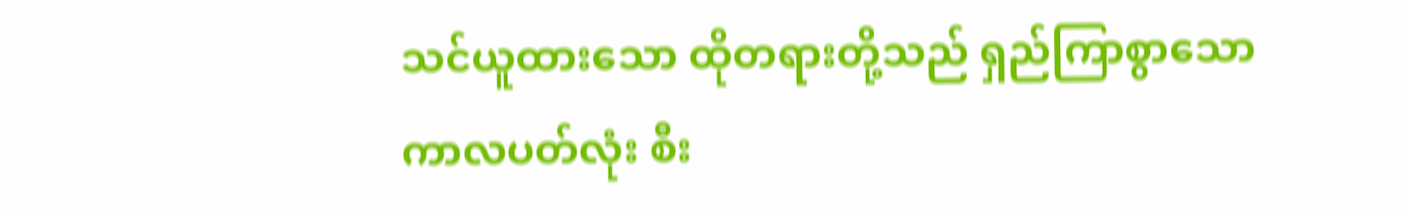သင်ယူထားသော ထိုတရားတို့သည် ရှည်ကြာစွာသော ကာလပတ်လုံး စီး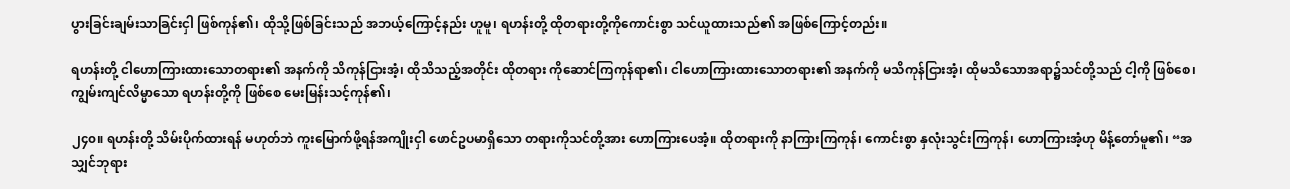ပွားခြင်းချမ်းသာခြင်းငှါ ဖြစ်ကုန်၏၊ ထိုသို့ဖြစ်ခြင်းသည် အဘယ့်ကြောင့်နည်း ဟူမူ၊ ရဟန်းတို့ ထိုတရားတို့ကိုကောင်းစွာ သင်ယူထားသည်၏ အဖြစ်ကြောင့်တည်း။

ရဟန်းတို့ ငါဟောကြားထားသောတရား၏ အနက်ကို သိကုန်ငြားအံ့၊ ထိုသိသည့်အတိုင်း ထိုတရား ကိုဆောင်ကြကုန်ရာ၏၊ ငါဟောကြားထားသောတရား၏ အနက်ကို မသိကုန်ငြားအံ့၊ ထိုမသိသောအရာ၌သင်တို့သည် ငါ့ကို ဖြစ်စေ၊ ကျွမ်းကျင်လိမ္မာသော ရဟန်းတို့ကို ဖြစ်စေ မေးမြန်းသင့်ကုန်၏၊

၂၄၀။ ရဟန်းတို့ သိမ်းပိုက်ထားရန် မဟုတ်ဘဲ ကူးမြောက်ဖို့ရန်အကျိုးငှါ ဖောင်ဥပမာရှိသော တရားကိုသင်တို့အား ဟောကြားပေအံ့။ ထိုတရားကို နာကြားကြကုန်၊ ကောင်းစွာ နှလုံးသွင်းကြကုန်၊ ဟောကြားအံ့ဟု မိန့်တော်မူ၏၊ “အသျှင်ဘုရား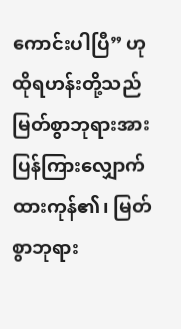ကောင်းပါပြီ” ဟု ထိုရဟန်းတို့သည် မြတ်စွာဘုရားအားပြန်ကြားလျှောက်ထားကုန်၏၊ မြတ်စွာဘုရား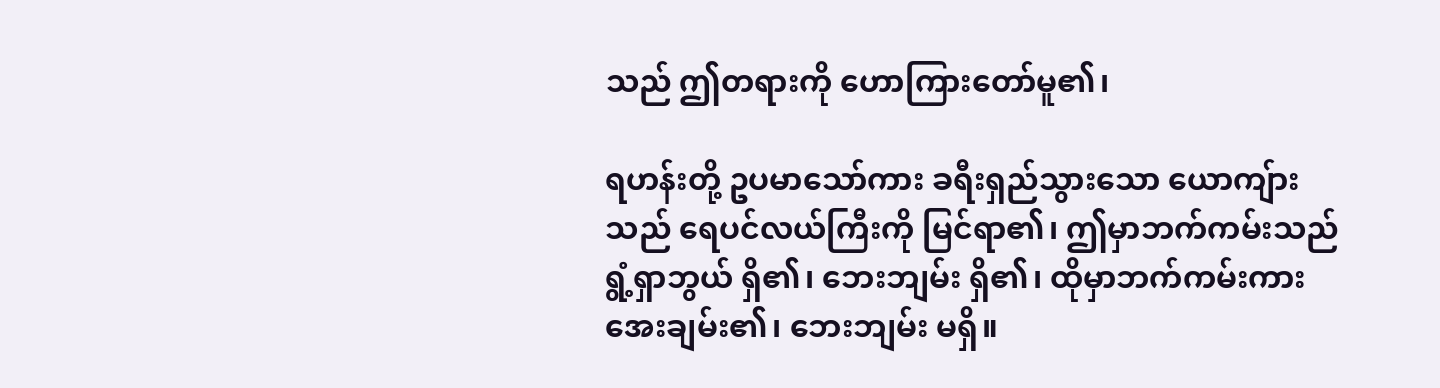သည် ဤတရားကို ဟောကြားတော်မူ၏၊

ရဟန်းတို့ ဥပမာသော်ကား ခရီးရှည်သွားသော ယောကျ်ားသည် ရေပင်လယ်ကြီးကို မြင်ရာ၏၊ ဤမှာဘက်ကမ်းသည် ရွံ့ရှာဘွယ် ရှိ၏၊ ဘေးဘျမ်း ရှိ၏၊ ထိုမှာဘက်ကမ်းကား အေးချမ်း၏၊ ဘေးဘျမ်း မရှိ။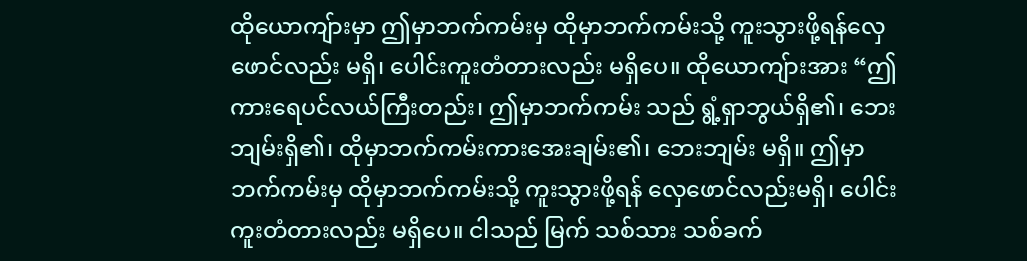ထိုယောကျ်ားမှာ ဤမှာဘက်ကမ်းမှ ထိုမှာဘက်ကမ်းသို့ ကူးသွားဖို့ရန်လှေဖောင်လည်း မရှိ၊ ပေါင်းကူးတံတားလည်း မရှိပေ။ ထိုယောကျ်ားအား “ဤကားရေပင်လယ်ကြီးတည်း၊ ဤမှာဘက်ကမ်း သည် ရွံ့ရှာဘွယ်ရှိ၏၊ ဘေးဘျမ်းရှိ၏၊ ထိုမှာဘက်ကမ်းကားအေးချမ်း၏၊ ဘေးဘျမ်း မရှိ။ ဤမှာ ဘက်ကမ်းမှ ထိုမှာဘက်ကမ်းသို့ ကူးသွားဖို့ရန် လှေဖောင်လည်းမရှိ၊ ပေါင်းကူးတံတားလည်း မရှိပေ။ ငါသည် မြက် သစ်သား သစ်ခက်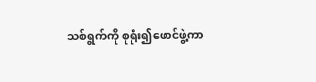သစ်ရွက်ကို စုရုံး၍ဖောင်ဖွဲ့ကာ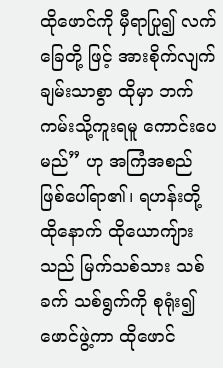ထိုဖောင်ကို မှီရာပြု၍ လက်ခြေတို့ ဖြင့် အားစိုက်လျက် ချမ်းသာစွာ ထိုမှာ ဘက် ကမ်းသို့ကူးရမူ ကောင်းပေမည်” ဟု အကြံအစည် ဖြစ်ပေါ်ရာ၏၊ ရဟန်းတို့ ထိုနောက် ထိုယောကျ်ားသည် မြက်သစ်သား သစ်ခက် သစ်ရွက်ကို စုရုံး၍ ဖောင်ဖွဲ့ကာ ထိုဖောင်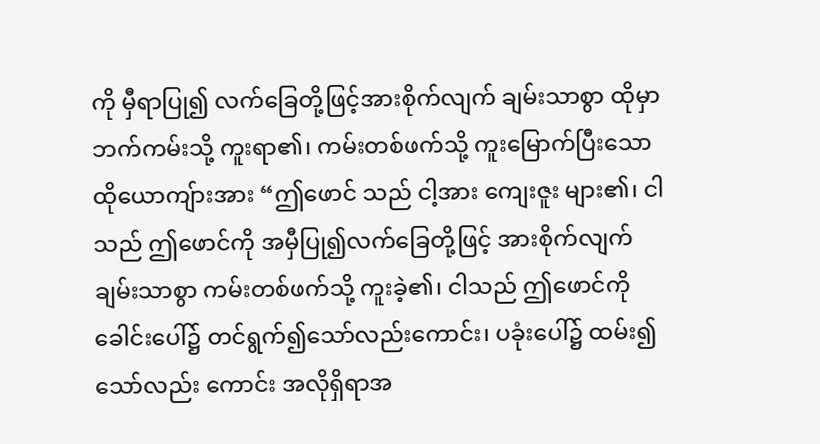ကို မှီရာပြု၍ လက်ခြေတို့ဖြင့်အားစိုက်လျက် ချမ်းသာစွာ ထိုမှာဘက်ကမ်းသို့ ကူးရာ၏၊ ကမ်းတစ်ဖက်သို့ ကူးမြောက်ပြီးသောထိုယောကျ်ားအား “ဤဖောင် သည် ငါ့အား ကျေးဇူး များ၏၊ ငါသည် ဤဖောင်ကို အမှီပြု၍လက်ခြေတို့ဖြင့် အားစိုက်လျက် ချမ်းသာစွာ ကမ်းတစ်ဖက်သို့ ကူးခဲ့၏၊ ငါသည် ဤဖောင်ကိုခေါင်းပေါ်၌ တင်ရွက်၍သော်လည်းကောင်း၊ ပခုံးပေါ်၌ ထမ်း၍သော်လည်း ကောင်း အလိုရှိရာအ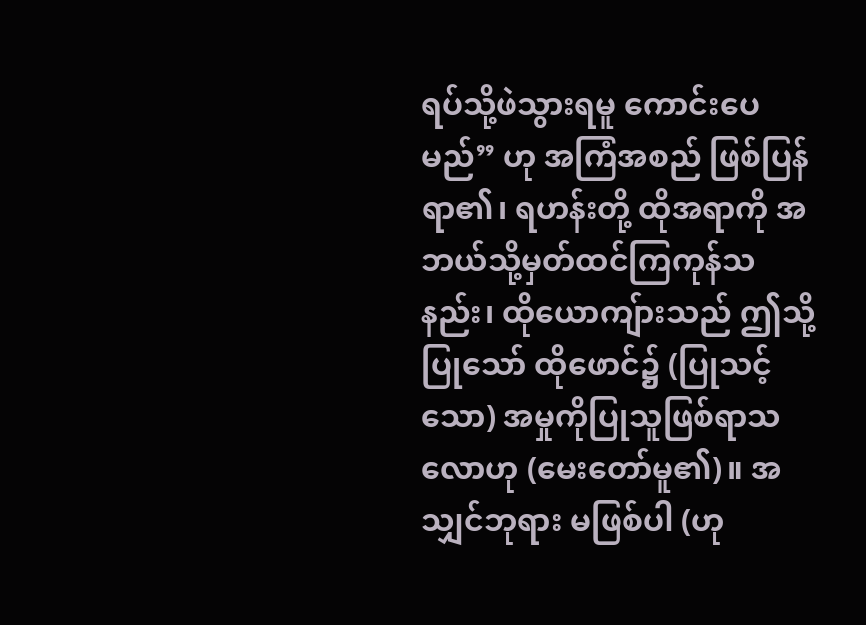ရပ်သို့ဖဲသွားရမူ ကောင်းပေမည်” ဟု အကြံအစည် ဖြစ်ပြန်ရာ၏၊ ရဟန်းတို့ ထိုအရာကို အဘယ်သို့မှတ်ထင်ကြကုန်သနည်း၊ ထိုယောကျ်ားသည် ဤသို့ပြုသော် ထိုဖောင်၌ (ပြုသင့် သော) အမှုကိုပြုသူဖြစ်ရာသလောဟု (မေးတော်မူ၏)။ အသျှင်ဘုရား မဖြစ်ပါ (ဟု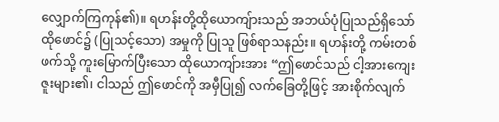လျှောက်ကြကုန်၏)။ ရဟန်းတို့ထိုယောကျ်ားသည် အဘယ်ပုံပြုသည်ရှိသော် ထိုဖောင်၌ (ပြုသင့်သော) အမှုကို ပြုသူ ဖြစ်ရာသနည်း။ ရဟန်းတို့ ကမ်းတစ်ဖက်သို့ ကူးမြောက်ပြီးသော ထိုယောကျ်ားအား “ဤဖောင်သည် ငါ့အားကျေးဇူးများ၏၊ ငါသည် ဤဖောင်ကို အမှီပြု၍ လက်ခြေတို့ဖြင့် အားစိုက်လျက်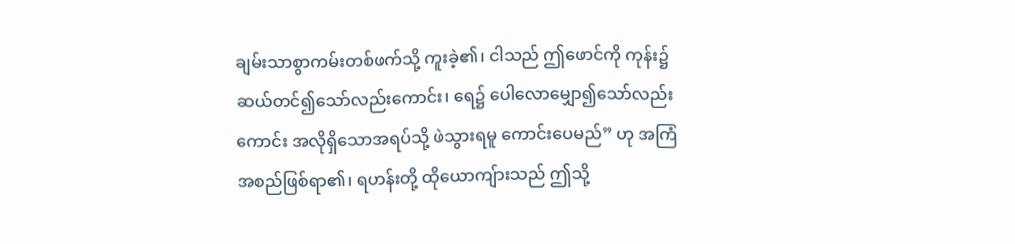ချမ်းသာစွာကမ်းတစ်ဖက်သို့ ကူးခဲ့၏၊ ငါသည် ဤဖောင်ကို ကုန်း၌ ဆယ်တင်၍သော်လည်းကောင်း၊ ရေ၌ ပေါလောမျှော၍သော်လည်းကောင်း အလိုရှိသောအရပ်သို့ ဖဲသွားရမူ ကောင်းပေမည်” ဟု အကြံအစည်ဖြစ်ရာ၏၊ ရဟန်းတို့ ထိုယောကျ်ားသည် ဤသို့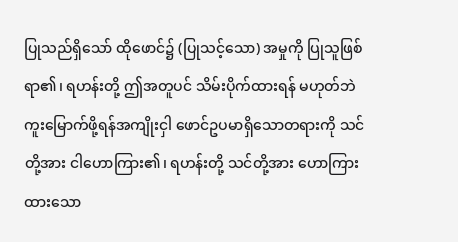ပြုသည်ရှိသော် ထိုဖောင်၌ (ပြုသင့်သော) အမှုကို ပြုသူဖြစ်ရာ၏၊ ရဟန်းတို့ ဤအတူပင် သိမ်းပိုက်ထားရန် မဟုတ်ဘဲ ကူးမြောက်ဖို့ရန်အကျိုးငှါ ဖောင်ဥပမာရှိသောတရားကို သင်တို့အား ငါဟောကြား၏၊ ရဟန်းတို့ သင်တို့အား ဟောကြားထားသော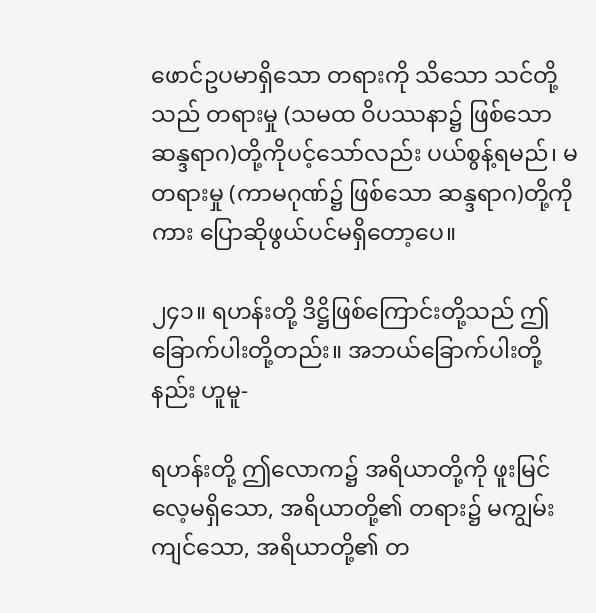ဖောင်ဥပမာရှိသော တရားကို သိသော သင်တို့သည် တရားမှု (သမထ ဝိပဿနာ၌ ဖြစ်သော ဆန္ဒရာဂ)တို့ကိုပင့်သော်လည်း ပယ်စွန့်ရမည်၊ မတရားမှု (ကာမဂုဏ်၌ ဖြစ်သော ဆန္ဒရာဂ)တို့ကိုကား ပြောဆိုဖွယ်ပင်မရှိတော့ပေ။

၂၄၁။ ရဟန်းတို့ ဒိဋ္ဌိဖြစ်ကြောင်းတို့သည် ဤခြောက်ပါးတို့တည်း။ အဘယ်ခြောက်ပါးတို့နည်း ဟူမူ-

ရဟန်းတို့ ဤလောက၌ အရိယာတို့ကို ဖူးမြင်လေ့မရှိသော, အရိယာတို့၏ တရား၌ မကျွမ်းကျင်သော, အရိယာတို့၏ တ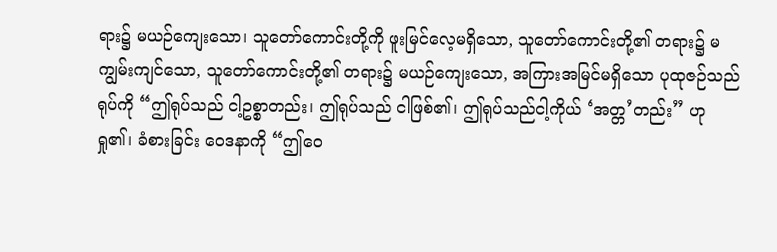ရား၌ မယဉ်ကျေးသော၊ သူတော်ကောင်းတို့ကို ဖူးမြင်လေ့မရှိသော, သူတော်ကောင်းတို့၏ တရား၌ မကျွမ်းကျင်သော, သူတော်ကောင်းတို့၏ တရား၌ မယဉ်ကျေးသော, အကြားအမြင်မရှိသော ပုထုဇဉ်သည် ရုပ်ကို “ဤရုပ်သည် ငါ့ဥစ္စာတည်း၊ ဤရုပ်သည် ငါဖြစ်၏၊ ဤရုပ်သည်ငါ့ကိုယ် ‘အတ္တ’တည်း” ဟု ရှု၏၊ ခံစားခြင်း ဝေဒနာကို “ဤဝေ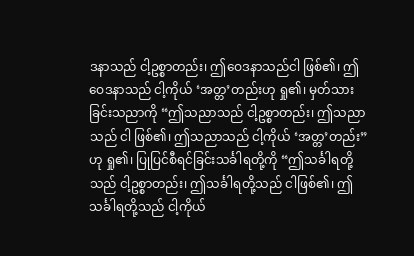ဒနာသည် ငါ့ဥစ္စာတည်း၊ ဤဝေဒနာသည်ငါ ဖြစ်၏၊ ဤဝေဒနာသည် ငါ့ကိုယ် ‘အတ္တ’တည်းဟု ရှု၏၊ မှတ်သားခြင်းသညာကို “ဤသညာသည် ငါ့ဥစ္စာတည်း၊ ဤသညာသည် ငါ ဖြစ်၏၊ ဤသညာသည် ငါ့ကိုယ် ‘အတ္တ’တည်း” ဟု ရှု၏၊ ပြုပြင်စီရင်ခြင်းသင်္ခါရတို့ကို “ဤသင်္ခါရတို့သည် ငါ့ဥစ္စာတည်း၊ ဤသင်္ခါရတို့သည် ငါဖြစ်၏၊ ဤသင်္ခါရတို့သည် ငါ့ကိုယ်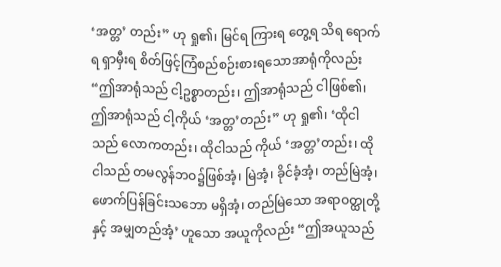‘အတ္တ’ တည်း” ဟု ရှု၏၊ မြင်ရ ကြားရ တွေ့ရ သိရ ရောက်ရ ရှာမှီးရ စိတ်ဖြင့်ကြံစည်စဉ်းစားရသောအာရုံကိုလည်း “ဤအာရုံသည် ငါ့ဥစ္စာတည်း၊ ဤအာရုံသည် ငါဖြစ်၏၊ ဤအာရုံသည် ငါ့ကိုယ် ‘အတ္တ’တည်း” ဟု ရှု၏၊ ‘ထိုငါသည် လောကတည်း၊ ထိုငါသည် ကိုယ် ‘အတ္တ’တည်း၊ ထိုငါသည် တမလွန်ဘဝ၌ဖြစ်အံ့၊ မြဲအံ့၊ ခိုင်ခံ့အံ့၊ တည်မြဲအံ့၊ ဖောက်ပြန်ခြင်းသဘော မရှိအံ့၊ တည်မြဲသော အရာဝတ္ထုတို့နှင့် အမျှတည်အံ့’ ဟူသော အယူကိုလည်း “ဤအယူသည်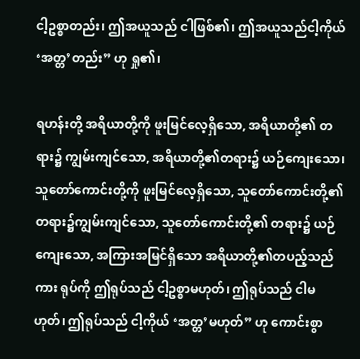ငါ့ဥစ္စာတည်း၊ ဤအယူသည် ငါဖြစ်၏၊ ဤအယူသည်ငါ့ကိုယ် ‘အတ္တ’တည်း” ဟု ရှု၏၊

ရဟန်းတို့ အရိယာတို့ကို ဖူးမြင်လေ့ရှိသော, အရိယာတို့၏ တရား၌ ကျွမ်းကျင်သော, အရိယာတို့၏တရား၌ ယဉ်ကျေးသော၊ သူတော်ကောင်းတို့ကို ဖူးမြင်လေ့ရှိသော, သူတော်ကောင်းတို့၏ တရား၌ကျွမ်းကျင်သော, သူတော်ကောင်းတို့၏ တရား၌ ယဉ်ကျေးသော, အကြားအမြင်ရှိသော အရိယာတို့၏တပည့်သည်ကား ရုပ်ကို ဤရုပ်သည် ငါ့ဥစ္စာမဟုတ်၊ ဤရုပ်သည် ငါမဟုတ်၊ ဤရုပ်သည် ငါ့ကိုယ် ‘အတ္တ’မဟုတ်” ဟု ကောင်းစွာ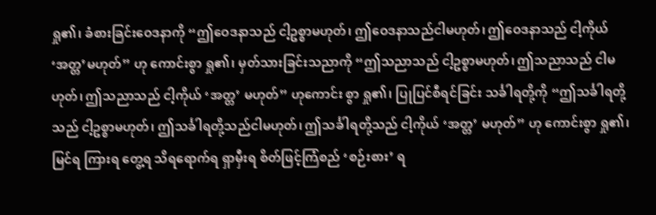ရှု၏၊ ခံစားခြင်းဝေဒနာကို “ဤဝေဒနာသည် ငါ့ဥစ္စာမဟုတ်၊ ဤဝေဒနာသည်ငါမဟုတ်၊ ဤဝေဒနာသည် ငါ့ကိုယ် ‘အတ္တ’မဟုတ်” ဟု ကောင်းစွာ ရှု၏၊ မှတ်သားခြင်းသညာကို “ဤသညာသည် ငါ့ဥစ္စာမဟုတ်၊ ဤသညာသည် ငါမဟုတ်၊ ဤသညာသည် ငါ့ကိုယ် ‘အတ္တ’ မဟုတ်” ဟုကောင်း စွာ ရှု၏၊ ပြုပြင်စီရင်ခြင်း သင်္ခါရတို့ကို “ဤသင်္ခါရတို့သည် ငါ့ဥစ္စာမဟုတ်၊ ဤသင်္ခါရတို့သည်ငါမဟုတ်၊ ဤသင်္ခါရတို့သည် ငါ့ကိုယ် ‘အတ္တ’ မဟုတ်” ဟု ကောင်းစွာ ရှု၏၊ မြင်ရ ကြားရ တွေ့ရ သိရရောက်ရ ရှာမှီးရ စိတ်ဖြင့်ကြံစည် ‘စဉ်းစား’ ရ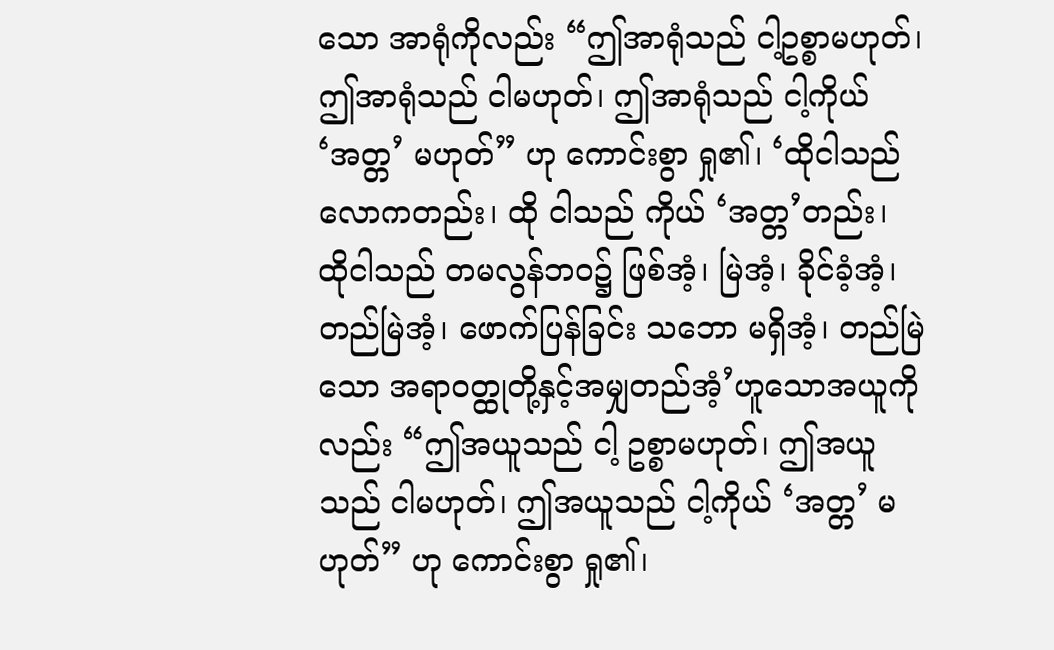သော အာရုံကိုလည်း “ဤအာရုံသည် ငါ့ဥစ္စာမဟုတ်၊ ဤအာရုံသည် ငါမဟုတ်၊ ဤအာရုံသည် ငါ့ကိုယ် ‘အတ္တ’ မဟုတ်” ဟု ကောင်းစွာ ရှု၏၊ ‘ထိုငါသည်လောကတည်း၊ ထို ငါသည် ကိုယ် ‘အတ္တ’တည်း၊ ထိုငါသည် တမလွန်ဘဝ၌ ဖြစ်အံ့၊ မြဲအံ့၊ ခိုင်ခံ့အံ့၊ တည်မြဲအံ့၊ ဖောက်ပြန်ခြင်း သဘော မရှိအံ့၊ တည်မြဲသော အရာဝတ္ထုတို့နှင့်အမျှတည်အံ့’ဟူသောအယူကိုလည်း “ဤအယူသည် ငါ့ ဥစ္စာမဟုတ်၊ ဤအယူသည် ငါမဟုတ်၊ ဤအယူသည် ငါ့ကိုယ် ‘အတ္တ’ မဟုတ်” ဟု ကောင်းစွာ ရှု၏၊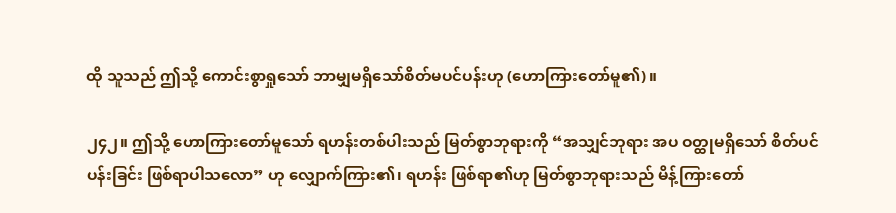ထို သူသည် ဤသို့ ကောင်းစွာရှုသော် ဘာမျှမရှိသော်စိတ်မပင်ပန်းဟု (ဟောကြားတော်မူ၏)။

၂၄၂။ ဤသို့ ဟောကြားတော်မူသော် ရဟန်းတစ်ပါးသည် မြတ်စွာဘုရားကို “အသျှင်ဘုရား အပ ဝတ္ထုမရှိသော် စိတ်ပင်ပန်းခြင်း ဖြစ်ရာပါသလော” ဟု လျှောက်ကြား၏၊ ရဟန်း ဖြစ်ရာ၏ဟု မြတ်စွာဘုရားသည် မိန့်ကြားတော်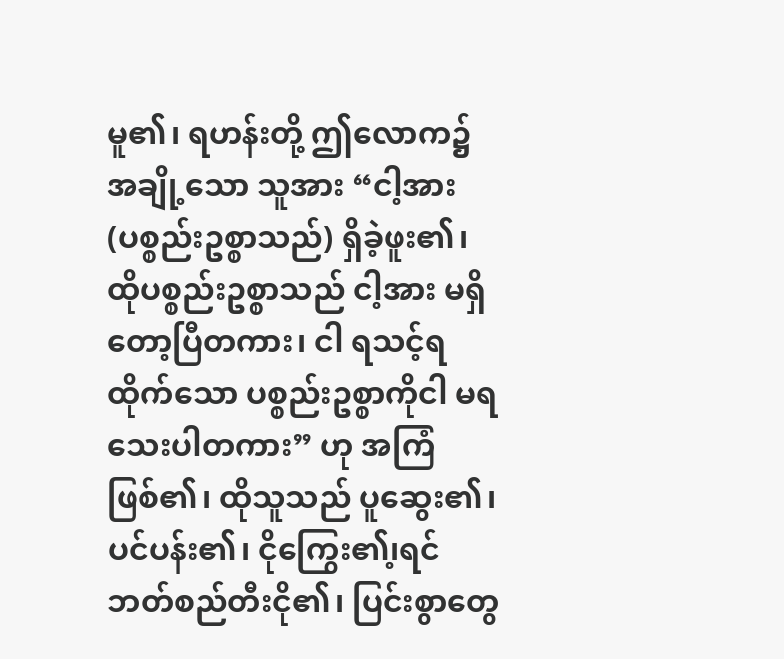မူ၏၊ ရဟန်းတို့ ဤလောက၌ အချို့သော သူအား “ငါ့အား (ပစ္စည်းဥစ္စာသည်) ရှိခဲ့ဖူး၏၊ ထိုပစ္စည်းဥစ္စာသည် ငါ့အား မရှိတော့ပြီတကား၊ ငါ ရသင့်ရထိုက်သော ပစ္စည်းဥစ္စာကိုငါ မရသေးပါတကား” ဟု အကြံဖြစ်၏၊ ထိုသူသည် ပူဆွေး၏၊ ပင်ပန်း၏၊ ငိုကြွေး၏၊့ရင်ဘတ်စည်တီးငို၏၊ ပြင်းစွာတွေ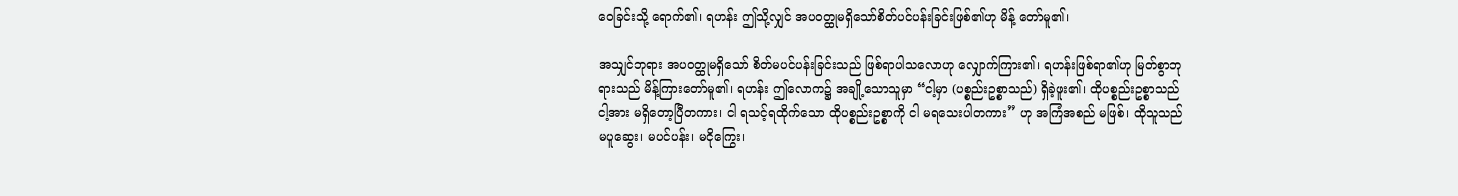ဝေခြင်းသို့ ရောက်၏၊ ရဟန်း ဤသို့လျှင် အပဝတ္ထုမရှိသော်စိတ်ပင်ပန်းခြင်းဖြစ်၏ဟု မိန့် တော်မူ၏၊

အသျှင်ဘုရား အပဝတ္ထုမရှိသော် စိတ်မပင်ပန်းခြင်းသည် ဖြစ်ရာပါသလောဟု လျှောက်ကြား၏၊ ရဟန်းဖြစ်ရာ၏ဟု မြတ်စွာဘုရားသည် မိန့်ကြားတော်မူ၏၊ ရဟန်း ဤလောက၌ အချို့သောသူမှာ “ငါ့မှာ (ပစ္စည်းဥစ္စာသည်) ရှိခဲ့ဖူး၏၊ ထိုပစ္စည်းဥစ္စာသည် ငါ့အား မရှိတော့ပြီတကား၊ ငါ ရသင့်ရထိုက်သော ထိုပစ္စည်းဥစ္စာကို ငါ မရသေးပါတကား” ဟု အကြံအစည် မဖြစ်၊ ထိုသူသည် မပူဆွေး၊ မပင်ပန်း၊ မငိုကြွေး၊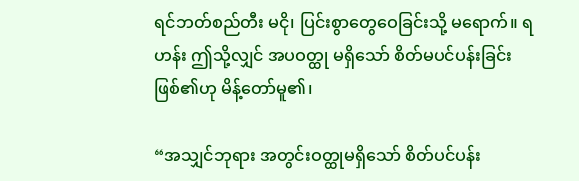ရင်ဘတ်စည်တီး မငို၊ ပြင်းစွာတွေဝေခြင်းသို့ မရောက်။ ရဟန်း ဤသို့လျှင် အပဝတ္ထု မရှိသော် စိတ်မပင်ပန်းခြင်း ဖြစ်၏ဟု မိန့်တော်မူ၏၊

“အသျှင်ဘုရား အတွင်းဝတ္ထုမရှိသော် စိတ်ပင်ပန်း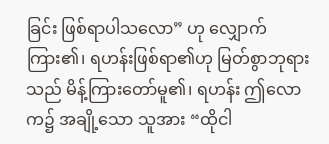ခြင်း ဖြစ်ရာပါသလော” ဟု လျှောက်ကြား၏၊ ရဟန်းဖြစ်ရာ၏ဟု မြတ်စွာဘုရားသည် မိန့်ကြားတော်မူ၏၊ ရဟန်း ဤလောက၌ အချို့သော သူအား “ထိုငါ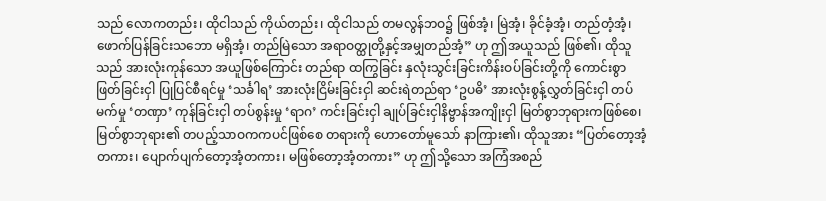သည် လောကတည်း၊ ထိုငါသည် ကိုယ်တည်း၊ ထိုငါသည် တမလွန်ဘဝ၌ ဖြစ်အံ့၊ မြဲအံ့၊ ခိုင်ခံ့အံ့၊ တည်တံ့အံ့၊ ဖောက်ပြန်ခြင်းသဘော မရှိအံ့၊ တည်မြဲသော အရာဝတ္ထုတို့နှင့်အမျှတည်အံ့” ဟု ဤအယူသည် ဖြစ်၏၊ ထိုသူသည် အားလုံးကုန်သော အယူဖြစ်ကြောင်း တည်ရာ ထကြွခြင်း နှလုံးသွင်းခြင်းကိန်းဝပ်ခြင်းတို့ကို ကောင်းစွာ ဖြတ်ခြင်းငှါ ပြုပြင်စီရင်မှု ‘သင်္ခါရ’ အားလုံးငြိမ်းခြင်းငှါ ဆင်းရဲတည်ရာ ‘ဥပဓိ’ အားလုံးစွန့်လွှတ်ခြင်းငှါ တပ်မက်မှု ‘တဏှာ’ ကုန်ခြင်းငှါ တပ်စွန်းမှု ‘ရာဂ’ ကင်းခြင်းငှါ ချုပ်ခြင်းငှါနိဗ္ဗာန်အကျိုးငှါ မြတ်စွာဘုရားကဖြစ်စေ၊ မြတ်စွာဘုရား၏ တပည့်သာဝကကပင်ဖြစ်စေ တရားကို ဟောတော်မူသော် နာကြား၏၊ ထိုသူအား “ပြတ်တော့အံ့တကား၊ ပျောက်ပျက်တော့အံ့တကား၊ မဖြစ်တော့အံ့တကား” ဟု ဤသို့သော အကြံအစည်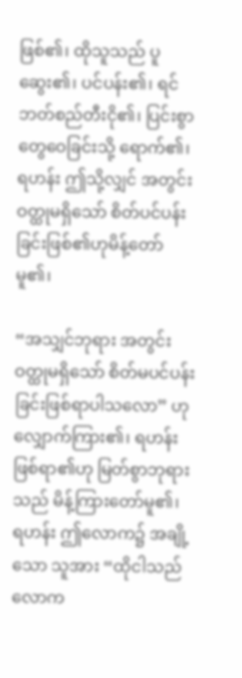ဖြစ်၏၊ ထိုသူသည် ပူဆွေး၏၊ ပင်ပန်း၏၊ ရင်ဘတ်စည်တီးငို၏၊ ပြင်းစွာတွေဝေခြင်းသို့ ရောက်၏၊ ရဟန်း ဤသို့လျှင် အတွင်းဝတ္ထုမရှိသော် စိတ်ပင်ပန်းခြင်းဖြစ်၏ဟုမိန့်တော်မူ၏၊

“အသျှင်ဘုရား အတွင်းဝတ္ထုမရှိသော် စိတ်မပင်ပန်းခြင်းဖြစ်ရာပါသလော” ဟု လျှောက်ကြား၏၊ ရဟန်းဖြစ်ရာ၏ဟု မြတ်စွာဘုရားသည် မိန့်ကြားတော်မူ၏၊ ရဟန်း ဤလောက၌ အချို့သော သူအား “ထိုငါသည် လောက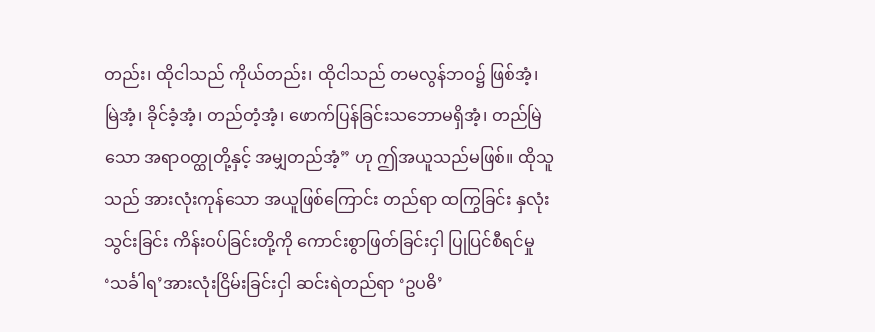တည်း၊ ထိုငါသည် ကိုယ်တည်း၊ ထိုငါသည် တမလွန်ဘဝ၌ ဖြစ်အံ့၊ မြဲအံ့၊ ခိုင်ခံ့အံ့၊ တည်တံ့အံ့၊ ဖောက်ပြန်ခြင်းသဘောမရှိအံ့၊ တည်မြဲသော အရာဝတ္ထုတို့နှင့် အမျှတည်အံ့” ဟု ဤအယူသည်မဖြစ်။ ထိုသူသည် အားလုံးကုန်သော အယူဖြစ်ကြောင်း တည်ရာ ထကြွခြင်း နှလုံးသွင်းခြင်း ကိန်းဝပ်ခြင်းတို့ကို ကောင်းစွာဖြတ်ခြင်းငှါ ပြုပြင်စီရင်မှု ‘သင်္ခါရ’အားလုံးငြိမ်းခြင်းငှါ ဆင်းရဲတည်ရာ ‘ဥပဓိ’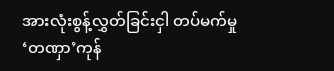အားလုံးစွန့်လွှတ်ခြင်းငှါ တပ်မက်မှု ‘တဏှာ’ကုန်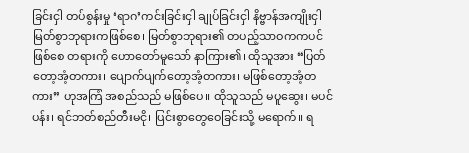ခြင်းငှါ တပ်စွန်းမှု ‘ရာဂ’ကင်းခြင်းငှါ ချုပ်ခြင်းငှါ နိဗ္ဗာန်အကျိုးငှါမြတ်စွာဘုရားကဖြစ်စေ၊ မြတ်စွာဘုရား၏ တပည့်သာဝကကပင်ဖြစ်စေ တရားကို ဟောတော်မူသော် နာကြား၏၊ ထိုသူအား “ပြတ်တော့အံ့တကား၊ ပျောက်ပျက်တော့အံ့တကား၊ မဖြစ်တော့အံ့တကား” ဟုအကြံ အစည်သည် မဖြစ်ပေ။ ထိုသူသည် မပူဆွေး၊ မပင်ပန်း၊ ရင်ဘတ်စည်တီးမငို၊ ပြင်းစွာတွေဝေခြင်းသို့ မရောက်။ ရ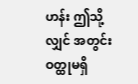ဟန်း ဤသို့လျှင် အတွင်းဝတ္ထုမရှိ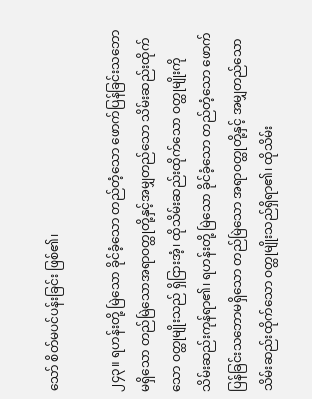သော် စိတ်မပင်ပန်းခြင်း ဖြစ်၏၊

၂၄၃။ ရဟန်းတို့ မြဲသော ခိုင်ခံ့သော တည်တံ့သော ဖောက်ပြန်ခြင်းသဘောမရှိသော တည်မြဲသောအရာဝတ္ထုတို့နှင့်အမျှတည်သော သိမ်းဆည်းထိုက်သော ဝတ္ထုမျိုးသည် ရှိငြားအံ့၊ ထိုသိမ်းဆည်းထိုက်သော ဝတ္ထုမျိုးကို သိမ်းဆည်းကုန်ရာ၏၊ ရဟန်းတို့ မြဲသော ခိုင်ခံ့သော တည်တံ့သော ဖောက်ပြန်ခြင်းသဘောမရှိသော တည်မြဲသော အရာဝတ္ထုတို့နှင့် အမျှတည်သော သိမ်းဆည်းထိုက်သော ဝတ္ထုမျိုးသည်ရှိရာ၏၊ ထိုသိမ်း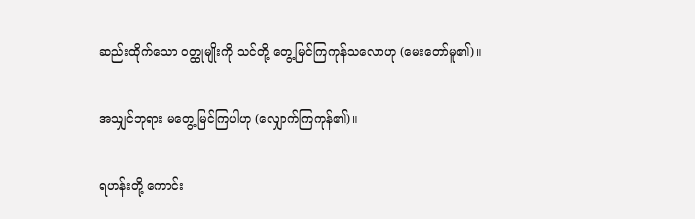ဆည်းထိုက်သော ဝတ္ထုမျိုးကို သင်တို့ တွေ့မြင်ကြကုန်သလောဟု (မေးတော်မူ၏)။

အသျှင်ဘုရား မတွေ့မြင်ကြပါဟု (လျှောက်ကြကုန်၏)။

ရဟန်းတို့ ကောင်း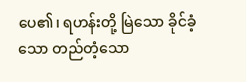ပေ၏၊ ရဟန်းတို့ မြဲသော ခိုင်ခံ့သော တည်တံ့သော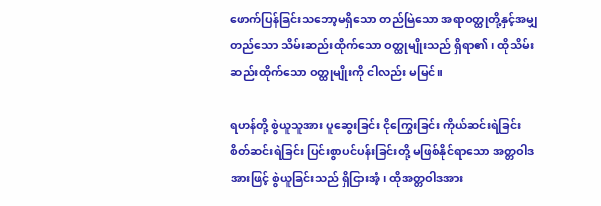ဖောက်ပြန်ခြင်းသဘော့မရှိသော တည်မြဲသော အရာဝတ္ထုတို့နှင့်အမျှတည်သော သိမ်းဆည်းထိုက်သော ဝတ္ထုမျိုးသည် ရှိရာ၏၊ ထိုသိမ်းဆည်းထိုက်သော ဝတ္ထုမျိုးကို ငါလည်း မမြင်။

ရဟန်တို့ စွဲယူသူအား ပူဆွေးခြင်း ငိုကြွေးခြင်း ကိုယ်ဆင်းရဲခြင်း စိတ်ဆင်းရဲခြင်း ပြင်းစွာပင်ပန်းခြင်းတို့ မဖြစ်နိုင်ရာသော အတ္တဝါဒအားဖြင့် စွဲယူခြင်းသည် ရှိငြားအံ့၊ ထိုအတ္တဝါဒအား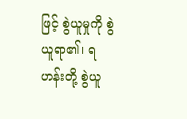ဖြင့် စွဲယူမှုကို စွဲယူရာ၏၊ ရဟန်းတို့ စွဲယူ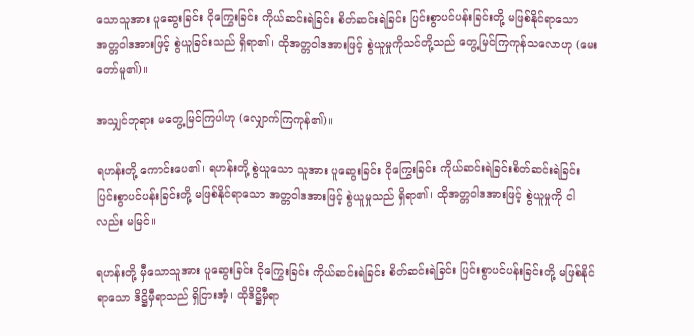သောသူအား ပူဆွေးခြင်း ငိုကြွေးခြင်း ကိုယ်ဆင်းရဲခြင်း စိတ်ဆင်းရဲခြင်း ပြင်းစွာပင်ပန်းခြင်းတို့ မဖြစ်နိုင်ရာသော အတ္တဝါဒအားဖြင့် စွဲယူခြင်းသည် ရှိရာ၏၊ ထိုအတ္တဝါဒအားဖြင့် စွဲယူမှုကိုသင်တို့သည် တွေ့မြင်ကြကုန်သလောဟု (မေးတော်မူ၏)။

အသျှင်ဘုရား မတွေ့မြင်ကြပါဟု (လျှောက်ကြကုန်၏)။

ရဟန်းတို့ ကောင်းပေ၏၊ ရဟန်းတို့ စွဲယူသော သူအား ပူဆွေးခြင်း ငိုကြွေးခြင်း ကိုယ်ဆင်းရဲခြင်းစိတ်ဆင်းရဲခြင်း ပြင်းစွာပင်ပန်းခြင်းတို့ မဖြစ်နိုင်ရာသော အတ္တဝါဒအားဖြင့် စွဲယူမှုသည် ရှိရာ၏၊ ထိုအတ္တဝါဒအားဖြင့် စွဲယူမှုကို ငါလည်း မမြင်။

ရဟန်းတို့ မှီသောသူအား ပူဆွေးခြင်း ငိုကြွေးခြင်း ကိုယ်ဆင်းရဲခြင်း စိတ်ဆင်းရဲခြင်း ပြင်းစွာပင်ပန်းခြင်းတို့ မဖြစ်နိုင်ရာသော ဒိဋ္ဌိမှီရာသည် ရှိငြားအံ့၊ ထိုဒိဋ္ဌိမှီရာ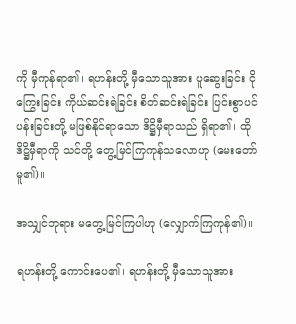ကို မှီကုန်ရာ၏၊ ရဟန်းတို့ မှီသောသူအား ပူဆွေးခြင်း ငိုကြွေးခြင်း ကိုယ်ဆင်းရဲခြင်း စိတ်ဆင်းရဲခြင်း ပြင်းစွာပင်ပန်းခြင်းတို့ မဖြစ်နိုင်ရာသော ဒိဋ္ဌိမှီရာသည် ရှိရာ၏၊ ထိုဒိဋ္ဌိမှီရာကို သင်တို့ တွေ့မြင်ကြကုန်သလောဟု (မေးတော်မူ၏)။

အသျှင်ဘုရား မတွေ့မြင်ကြပါဟု (လျှောက်ကြကုန်၏)။

ရဟန်းတို့ ကောင်းပေ၏၊ ရဟန်းတို့ မှီသောသူအား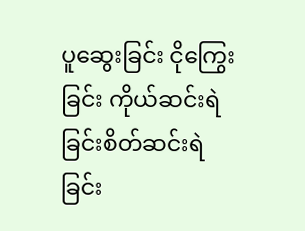ပူဆွေးခြင်း ငိုကြွေးခြင်း ကိုယ်ဆင်းရဲခြင်းစိတ်ဆင်းရဲခြင်း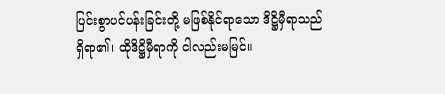ပြင်းစွာပင်ပန်းခြင်းတို့ မဖြစ်နိုင်ရာသော ဒိဋ္ဌိမှီရာသည် ရှိရာ၏၊ ထိုဒိဋ္ဌိမှီရာကို ငါလည်းမမြင်။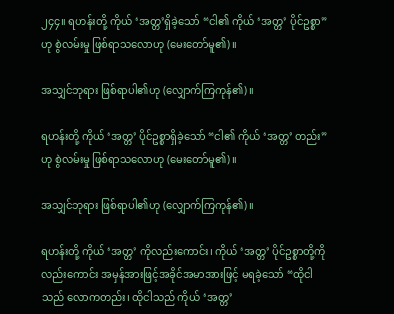၂၄၄။ ရဟန်းတို့ ကိုယ် ‘အတ္တ’ရှိခဲ့သော် “ငါ၏ ကိုယ် ‘အတ္တ’ ပိုင်ဥစ္စာ” ဟု စွဲလမ်းမှု ဖြစ်ရာသလောဟု (မေးတော်မူ၏)။

အသျှင်ဘုရား ဖြစ်ရာပါ၏ဟု (လျှောက်ကြကုန်၏)။

ရဟန်းတို့ ကိုယ် ‘အတ္တ’ ပိုင်ဥစ္စာရှိခဲ့သော် “ငါ၏ ကိုယ် ‘အတ္တ’ တည်း” ဟု စွဲလမ်းမှု ဖြစ်ရာသလောဟု (မေးတော်မူ၏)။

အသျှင်ဘုရား ဖြစ်ရာပါ၏ဟု (လျှောက်ကြကုန်၏)။

ရဟန်းတို့ ကိုယ် ‘အတ္တ’ ကိုလည်းကောင်း၊ ကိုယ် ‘အတ္တ’ ပိုင်ဥစ္စာတို့ကိုလည်းကောင်း အမှန်အားဖြင့်အခိုင်အမာအားဖြင့် မရခဲ့သော် “ထိုငါသည် လောကတည်း၊ ထိုငါသည် ကိုယ် ‘အတ္တ’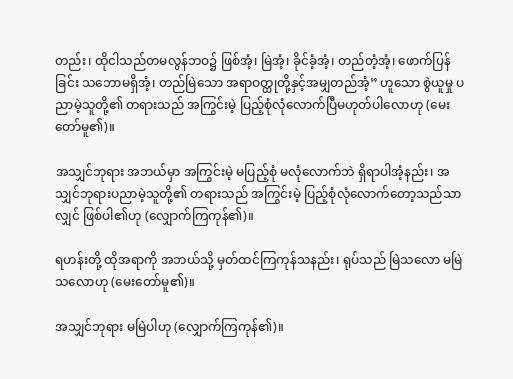တည်း၊ ထိုငါသည်တမလွန်ဘဝ၌ ဖြစ်အံ့၊ မြဲအံ့၊ ခိုင်ခံ့အံ့၊ တည်တံ့အံ့၊ ဖောက်ပြန်ခြင်း သဘောမရှိအံ့၊ တည်မြဲသော အရာဝတ္ထုတို့နှင့်အမျှတည်အံ့” ဟူသော စွဲယူမှု ပညာမဲ့သူတို့၏ တရားသည် အကြွင်းမဲ့ ပြည့်စုံလုံလောက်ပြီမဟုတ်ပါလောဟု (မေးတော်မူ၏)။

အသျှင်ဘုရား အဘယ်မှာ အကြွင်းမဲ့ မပြည့်စုံ မလုံလောက်ဘဲ ရှိရာပါအံ့နည်း၊ အသျှင်ဘုရားပညာမဲ့သူတို့၏ တရားသည် အကြွင်းမဲ့ ပြည့်စုံလုံလောက်တော့သည်သာလျှင် ဖြစ်ပါ၏ဟု (လျှောက်ကြကုန်၏)။

ရဟန်းတို့ ထိုအရာကို အဘယ်သို့ မှတ်ထင်ကြကုန်သနည်း၊ ရုပ်သည် မြဲသလော မမြဲသလောဟု (မေးတော်မူ၏)။

အသျှင်ဘုရား မမြဲပါဟု (လျှောက်ကြကုန်၏)။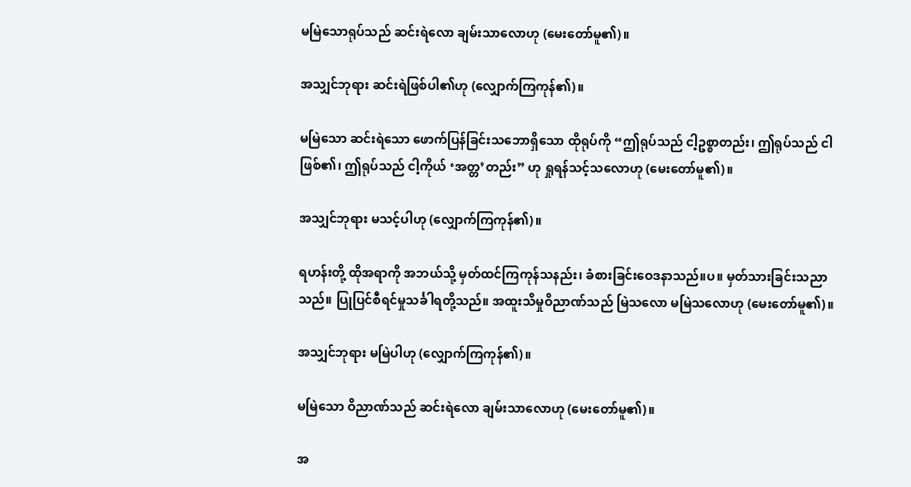မမြဲသောရုပ်သည် ဆင်းရဲလော ချမ်းသာလောဟု (မေးတော်မူ၏)။

အသျှင်ဘုရား ဆင်းရဲဖြစ်ပါ၏ဟု (လျှောက်ကြကုန်၏)။

မမြဲသော ဆင်းရဲသော ဖောက်ပြန်ခြင်းသဘောရှိသော ထိုရုပ်ကို “ဤရုပ်သည် ငါ့ဥစ္စာတည်း၊ ဤရုပ်သည် ငါဖြစ်၏၊ ဤရုပ်သည် ငါ့ကိုယ် ‘အတ္တ’တည်း” ဟု ရှုရန်သင့်သလောဟု (မေးတော်မူ၏)။

အသျှင်ဘုရား မသင့်ပါဟု (လျှောက်ကြကုန်၏)။

ရဟန်းတို့ ထိုအရာကို အဘယ်သို့ မှတ်ထင်ကြကုန်သနည်း၊ ခံစားခြင်းဝေဒနာသည်။ပ။ မှတ်သားခြင်းသညာသည်။ ပြုပြင်စီရင်မှုသင်္ခါရတို့သည်။ အထူးသိမှုဝိညာဏ်သည် မြဲသလော မမြဲသလောဟု (မေးတော်မူ၏)။

အသျှင်ဘုရား မမြဲပါဟု (လျှောက်ကြကုန်၏)။

မမြဲသော ဝိညာဏ်သည် ဆင်းရဲလော ချမ်းသာလောဟု (မေးတော်မူ၏)။

အ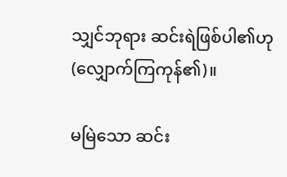သျှင်ဘုရား ဆင်းရဲဖြစ်ပါ၏ဟု (လျှောက်ကြကုန်၏)။

မမြဲသော ဆင်း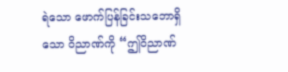ရဲသော ဖောက်ပြန်ခြင်းသဘောရှိသော ဝိညာဏ်ကို “ဤဝိညာဏ်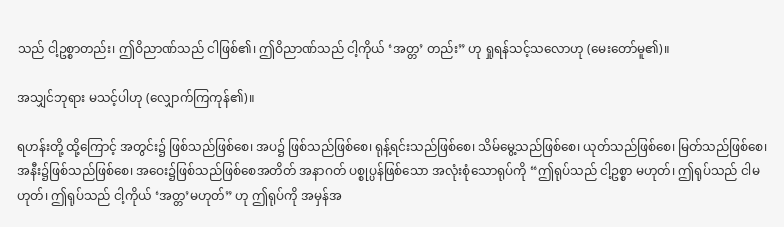သည် ငါ့ဥစ္စာတည်း၊ ဤဝိညာဏ်သည် ငါဖြစ်၏၊ ဤဝိညာဏ်သည် ငါ့ကိုယ် ‘အတ္တ’ တည်း” ဟု ရှုရန်သင့်သလောဟု (မေးတော်မူ၏)။

အသျှင်ဘုရား မသင့်ပါဟု (လျှောက်ကြကုန်၏)။

ရဟန်းတို့ ထို့ကြောင့် အတွင်း၌ ဖြစ်သည်ဖြစ်စေ၊ အပ၌ ဖြစ်သည်ဖြစ်စေ၊ ရုန့်ရင်းသည်ဖြစ်စေ၊ သိမ်မွေ့သည်ဖြစ်စေ၊ ယုတ်သည်ဖြစ်စေ၊ မြတ်သည်ဖြစ်စေ၊ အနီး၌ဖြစ်သည်ဖြစ်စေ၊ အဝေး၌ဖြစ်သည်ဖြစ်စေအတိတ် အနာဂတ် ပစ္စုပ္ပန်ဖြစ်သော အလုံးစုံသောရုပ်ကို “ဤရုပ်သည် ငါ့ဥစ္စာ မဟုတ်၊ ဤရုပ်သည် ငါမဟုတ်၊ ဤရုပ်သည် ငါ့ကိုယ် ‘အတ္တ’မဟုတ်” ဟု ဤရုပ်ကို အမှန်အ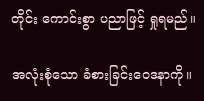တိုင်း ကောင်းစွာ ပညာဖြင့် ရှုရမည်။

အလုံးစုံသော ခံစားခြင်းဝေဒနာကို။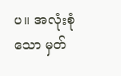ပ။ အလုံးစုံသော မှတ်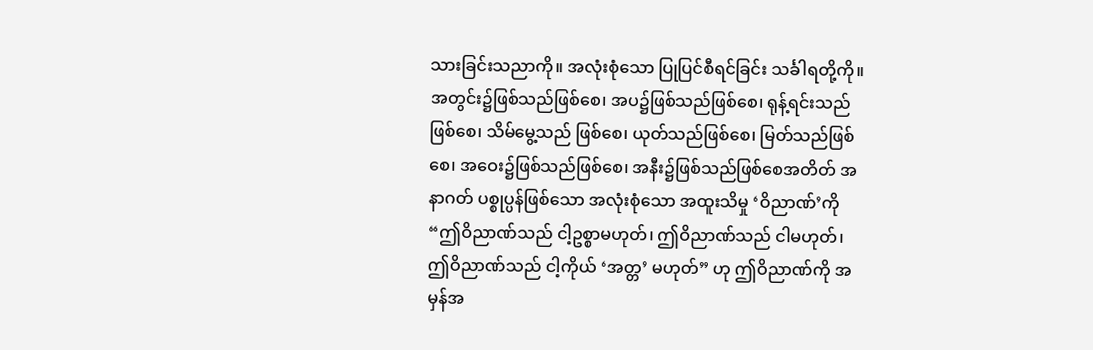သားခြင်းသညာကို။ အလုံးစုံသော ပြုပြင်စီရင်ခြင်း သင်္ခါရတို့ကို။ အတွင်း၌ဖြစ်သည်ဖြစ်စေ၊ အပ၌ဖြစ်သည်ဖြစ်စေ၊ ရုန့်ရင်းသည်ဖြစ်စေ၊ သိမ်မွေ့သည် ဖြစ်စေ၊ ယုတ်သည်ဖြစ်စေ၊ မြတ်သည်ဖြစ်စေ၊ အဝေး၌ဖြစ်သည်ဖြစ်စေ၊ အနီး၌ဖြစ်သည်ဖြစ်စေအတိတ် အနာဂတ် ပစ္စုပ္ပန်ဖြစ်သော အလုံးစုံသော အထူးသိမှု ‘ဝိညာဏ်’ကို “ဤဝိညာဏ်သည် ငါ့ဥစ္စာမဟုတ်၊ ဤဝိညာဏ်သည် ငါမဟုတ်၊ ဤဝိညာဏ်သည် ငါ့ကိုယ် ‘အတ္တ’ မဟုတ်” ဟု ဤဝိညာဏ်ကို အမှန်အ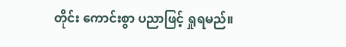တိုင်း ကောင်းစွာ ပညာဖြင့် ရှုရမည်။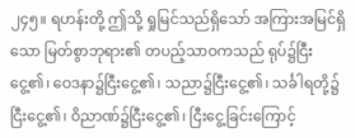၂၄၅။ ရဟန်းတို့ ဤသို့ ရှုမြင်သည်ရှိသော် အကြားအမြင်ရှိသော မြတ်စွာဘုရား၏ တပည့်သာဝကသည် ရုပ်၌ငြီးငွေ့၏၊ ဝေဒနာ၌ငြီးငွေ့၏၊ သညာ၌ငြီးငွေ့၏၊ သင်္ခါရတို့၌ငြီးငွေ့၏၊ ဝိညာဏ်၌ငြီးငွေ့၏၊ ငြီးငွေ့ခြင်းကြောင့်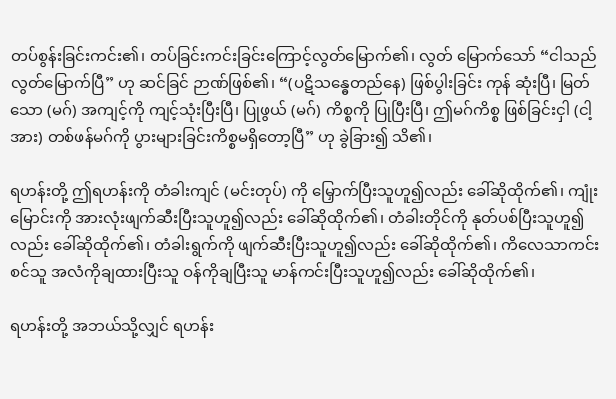တပ်စွန်းခြင်းကင်း၏၊ တပ်ခြင်းကင်းခြင်းကြောင့်လွတ်မြောက်၏၊ လွတ် မြောက်သော် “ငါသည် လွတ်မြောက်ပြီ” ဟု ဆင်ခြင် ဉာဏ်ဖြစ်၏၊ “(ပဋိသန္ဓေတည်နေ) ဖြစ်ပွါးခြင်း ကုန် ဆုံးပြီ၊ မြတ်သော (မဂ်) အကျင့်ကို ကျင့်သုံးပြီးပြီ၊ ပြုဖွယ် (မဂ်) ကိစ္စကို ပြုပြီးပြီ၊ ဤမဂ်ကိစ္စ ဖြစ်ခြင်းငှါ (ငါ့အား) တစ်ဖန်မဂ်ကို ပွားများခြင်းကိစ္စမရှိတော့ပြီ” ဟု ခွဲခြား၍ သိ၏၊

ရဟန်းတို့ ဤရဟန်းကို တံခါးကျင် (မင်းတုပ်) ကို မြှောက်ပြီးသူဟူ၍လည်း ခေါ်ဆိုထိုက်၏၊ ကျုံးမြောင်းကို အားလုံးဖျက်ဆီးပြီးသူဟူ၍လည်း ခေါ်ဆိုထိုက်၏၊ တံခါးတိုင်ကို နုတ်ပစ်ပြီးသူဟူ၍လည်း ခေါ်ဆိုထိုက်၏၊ တံခါးရွက်ကို ဖျက်ဆီးပြီးသူဟူ၍လည်း ခေါ်ဆိုထိုက်၏၊ ကိလေသာကင်းစင်သူ အလံကိုချထားပြီးသူ ဝန်ကိုချပြီးသူ မာန်ကင်းပြီးသူဟူ၍လည်း ခေါ်ဆိုထိုက်၏၊

ရဟန်းတို့ အဘယ်သို့လျှင် ရဟန်း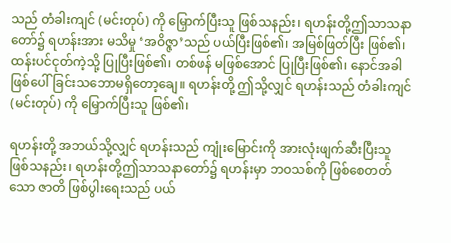သည် တံခါးကျင် (မင်းတုပ်) ကို မြှောက်ပြီးသူ ဖြစ်သနည်း၊ ရဟန်းတို့ဤသာသနာတော်၌ ရဟန်းအား မသိမှု ‘အဝိဇ္ဇာ’သည် ပယ်ပြီးဖြစ်၏၊ အမြစ်ဖြတ်ပြီး ဖြစ်၏၊ ထန်းပင်ငုတ်ကဲ့သို့ ပြုပြီးဖြစ်၏၊ တစ်ဖန် မဖြစ်အောင် ပြုပြီးဖြစ်၏၊ နောင်အခါ ဖြစ်ပေါ်ခြင်းသဘောမရှိတော့ချေ။ ရဟန်းတို့ ဤသို့လျှင် ရဟန်းသည် တံခါးကျင် (မင်းတုပ်) ကို မြှောက်ပြီးသူ ဖြစ်၏၊

ရဟန်းတို့ အဘယ်သို့လျှင် ရဟန်းသည် ကျုံးမြောင်းကို အားလုံးဖျက်ဆီးပြီးသူ ဖြစ်သနည်း၊ ရဟန်းတို့ဤသာသနာတော်၌ ရဟန်းမှာ ဘဝသစ်ကို ဖြစ်စေတတ်သော ဇာတိ ဖြစ်ပွါးရေးသည် ပယ်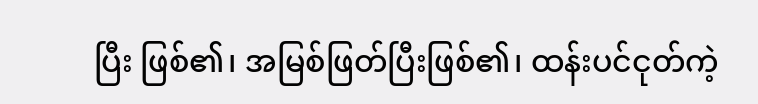ပြီး ဖြစ်၏၊ အမြစ်ဖြတ်ပြီးဖြစ်၏၊ ထန်းပင်ငုတ်ကဲ့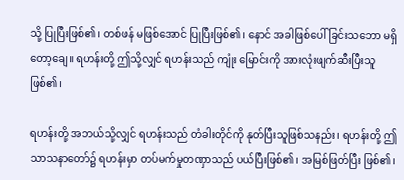သို့ ပြုပြီးဖြစ်၏၊ တစ်ဖန် မဖြစ်အောင် ပြုပြီးဖြစ်၏၊ နောင် အခါဖြစ်ပေါ်ခြင်းသဘော မရှိတော့ချေ။ ရဟန်းတို့ ဤသို့လျှင် ရဟန်းသည် ကျုံး မြောင်းကို အားလုံးဖျက်ဆီးပြီးသူ ဖြစ်၏၊

ရဟန်းတို့ အဘယ်သို့လျှင် ရဟန်းသည် တံခါးတိုင်ကို နုတ်ပြီးသူဖြစ်သနည်း၊ ရဟန်းတို့ ဤသာသနာတော်၌ ရဟန်းမှာ တပ်မက်မှုတဏှာသည် ပယ်ပြီးဖြစ်၏၊ အမြစ်ဖြတ်ပြီး ဖြစ်၏၊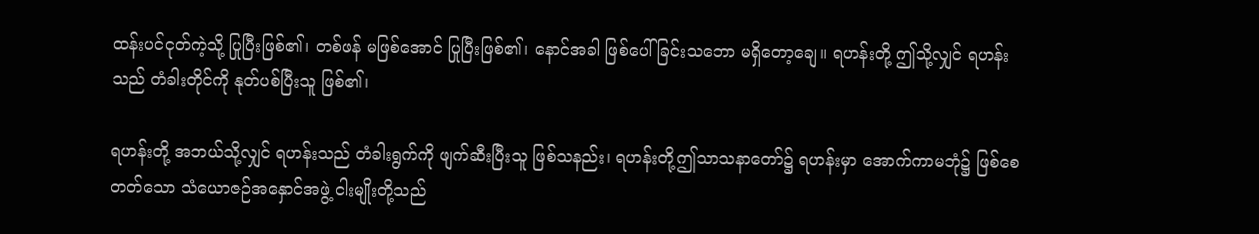ထန်းပင်ငုတ်ကဲ့သို့ ပြုပြီးဖြစ်၏၊ တစ်ဖန် မဖြစ်အောင် ပြုပြီးဖြစ်၏၊ နောင်အခါ ဖြစ်ပေါ်ခြင်းသဘော မရှိတော့ချေ။ ရဟန်းတို့ ဤသို့လျှင် ရဟန်းသည် တံခါးတိုင်ကို နုတ်ပစ်ပြီးသူ ဖြစ်၏၊

ရဟန်းတို့ အဘယ်သို့လျှင် ရဟန်းသည် တံခါးရွက်ကို ဖျက်ဆီးပြီးသူ ဖြစ်သနည်း၊ ရဟန်းတို့ဤသာသနာတော်၌ ရဟန်းမှာ အောက်ကာမဘုံ၌ ဖြစ်စေတတ်သော သံယောဇဉ်အနှောင်အဖွဲ့ ငါးမျိုးတို့သည်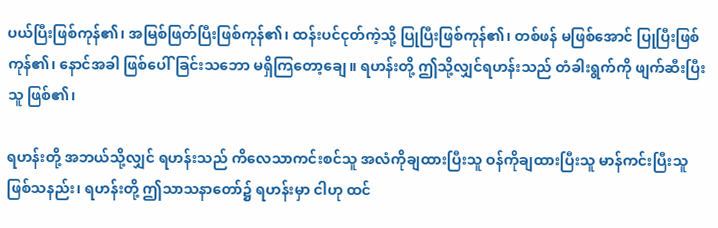ပယ်ပြီးဖြစ်ကုန်၏၊ အမြစ်ဖြတ်ပြီးဖြစ်ကုန်၏၊ ထန်းပင်ငုတ်ကဲ့သို့ ပြုပြီးဖြစ်ကုန်၏၊ တစ်ဖန် မဖြစ်အောင် ပြုပြီးဖြစ်ကုန်၏၊ နောင်အခါ ဖြစ်ပေါ်ခြင်းသဘော မရှိကြတော့ချေ။ ရဟန်းတို့ ဤသို့လျှင်ရဟန်းသည် တံခါးရွက်ကို ဖျက်ဆီးပြီးသူ ဖြစ်၏၊

ရဟန်းတို့ အဘယ်သို့လျှင် ရဟန်းသည် ကိလေသာကင်းစင်သူ အလံကိုချထားပြီးသူ ဝန်ကိုချထားပြီးသူ မာန်ကင်းပြီးသူ ဖြစ်သနည်း၊ ရဟန်းတို့ ဤသာသနာတော်၌ ရဟန်းမှာ ငါဟု ထင်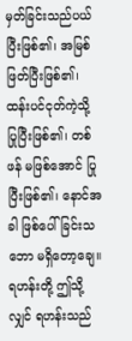မှတ်ခြင်းသည်ပယ်ပြီးဖြစ်၏၊ အမြစ်ဖြတ်ပြီးဖြစ်၏၊ ထန်းပင်ငုတ်ကဲ့သို့ ပြုပြီးဖြစ်၏၊ တစ်ဖန် မဖြစ်အောင် ပြုပြီးဖြစ်၏၊ နောင်အခါ ဖြစ်ပေါ်ခြင်းသဘော မရှိတော့ချေ။ ရဟန်းတို့ ဤသို့လျှင် ရဟန်းသည်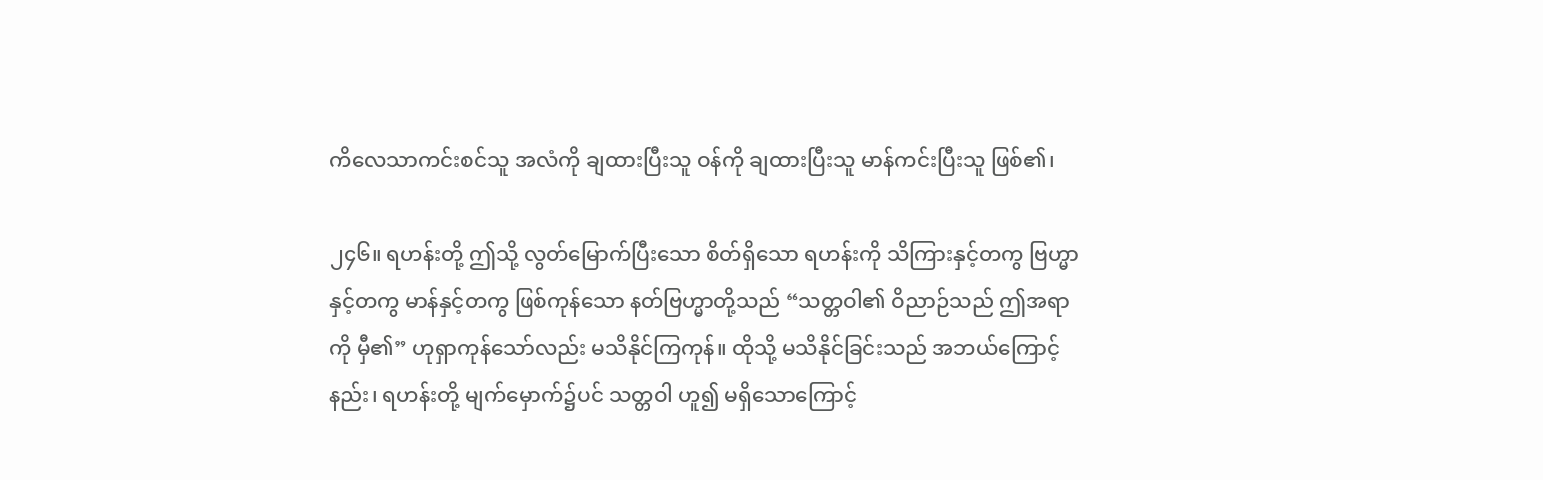ကိလေသာကင်းစင်သူ အလံကို ချထားပြီးသူ ဝန်ကို ချထားပြီးသူ မာန်ကင်းပြီးသူ ဖြစ်၏၊

၂၄၆။ ရဟန်းတို့ ဤသို့ လွတ်မြောက်ပြီးသော စိတ်ရှိသော ရဟန်းကို သိကြားနှင့်တကွ ဗြဟ္မာနှင့်တကွ မာန်နှင့်တကွ ဖြစ်ကုန်သော နတ်ဗြဟ္မာတို့သည် “သတ္တဝါ၏ ဝိညာဉ်သည် ဤအရာကို မှီ၏” ဟုရှာကုန်သော်လည်း မသိနိုင်ကြကုန်။ ထိုသို့ မသိနိုင်ခြင်းသည် အဘယ်ကြောင့်နည်း၊ ရဟန်းတို့ မျက်မှောက်၌ပင် သတ္တဝါ ဟူ၍ မရှိသောကြောင့်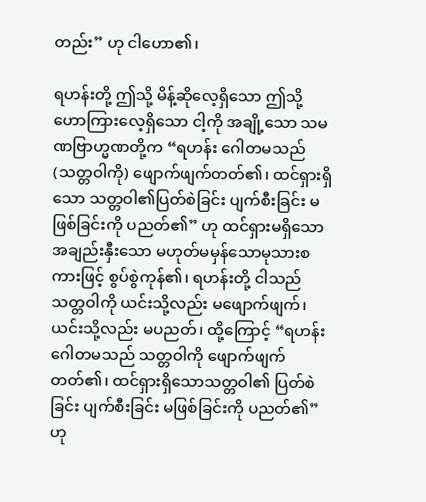တည်း” ဟု ငါဟော၏၊

ရဟန်းတို့ ဤသို့ မိန့်ဆိုလေ့ရှိသော ဤသို့ ဟောကြားလေ့ရှိသော ငါ့ကို အချို့သော သမဏဗြာဟ္မဏတို့က “ရဟန်း ဂေါတမသည် (သတ္တဝါကို) ဖျောက်ဖျက်တတ်၏၊ ထင်ရှားရှိသော သတ္တဝါ၏ပြတ်စဲခြင်း ပျက်စီးခြင်း မဖြစ်ခြင်းကို ပညတ်၏” ဟု ထင်ရှားမရှိသော အချည်းနှီးသော မဟုတ်မမှန်သောမုသားစကားဖြင့် စွပ်စွဲကုန်၏၊ ရဟန်းတို့ ငါသည် သတ္တဝါကို ယင်းသို့လည်း မဖျောက်ဖျက်၊ ယင်းသို့လည်း မပညတ်၊ ထို့ကြောင့် “ရဟန်း ဂေါတမသည် သတ္တဝါကို ဖျောက်ဖျက်တတ်၏၊ ထင်ရှားရှိသောသတ္တဝါ၏ ပြတ်စဲခြင်း ပျက်စီးခြင်း မဖြစ်ခြင်းကို ပညတ်၏” ဟု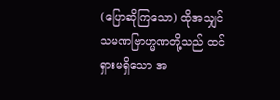(ပြောဆိုကြသော) ထိုအသျှင်သမဏဗြာဟ္မဏတို့သည် ထင်ရှားမရှိသော အ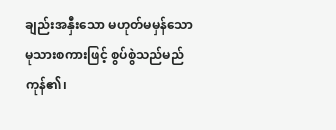ချည်းအနှီးသော မဟုတ်မမှန်သော မုသားစကားဖြင့် စွပ်စွဲသည်မည်ကုန်၏၊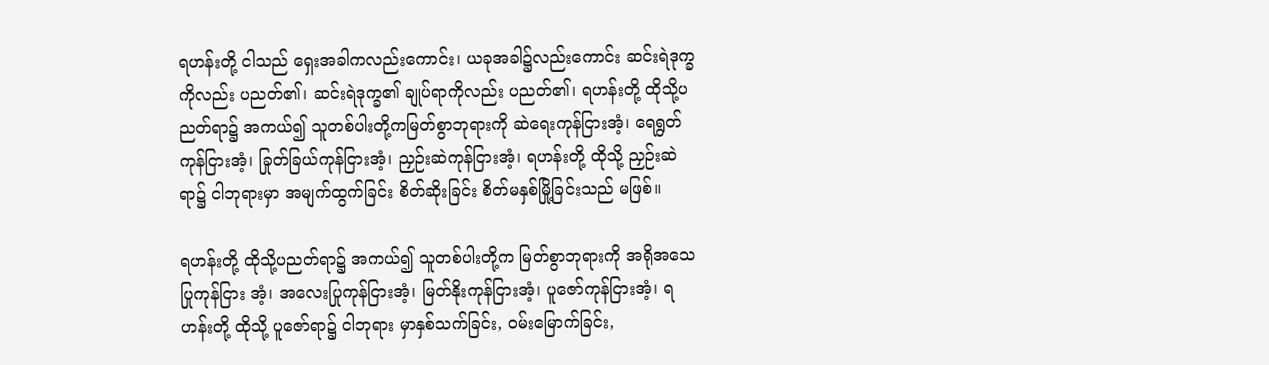ရဟန်းတို့ ငါသည် ရှေးအခါကလည်းကောင်း၊ ယခုအခါ၌လည်းကောင်း ဆင်းရဲဒုက္ခကိုလည်း ပညတ်၏၊ ဆင်းရဲဒုက္ခ၏ ချုပ်ရာကိုလည်း ပညတ်၏၊ ရဟန်းတို့ ထိုသို့ပညတ်ရာ၌ အကယ်၍ သူတစ်ပါးတို့ကမြတ်စွာဘုရားကို ဆဲရေးကုန်ငြားအံ့၊ ရေရွတ်ကုန်ငြားအံ့၊ ခြုတ်ခြယ်ကုန်ငြားအံ့၊ ညှဉ်းဆဲကုန်ငြားအံ့၊ ရဟန်းတို့ ထိုသို့ ညှဉ်းဆဲရာ၌ ငါဘုရားမှာ အမျက်ထွက်ခြင်း စိတ်ဆိုးခြင်း စိတ်မနှစ်မြို့ခြင်းသည် မဖြစ်။

ရဟန်းတို့ ထိုသို့ပညတ်ရာ၌ အကယ်၍ သူတစ်ပါးတို့က မြတ်စွာဘုရားကို အရိုအသေ ပြုကုန်ငြား အံ့၊ အလေးပြုကုန်ငြားအံ့၊ မြတ်နိုးကုန်ငြားအံ့၊ ပူဇော်ကုန်ငြားအံ့၊ ရဟန်းတို့ ထိုသို့ ပူဇော်ရာ၌ ငါဘုရား မှာနှစ်သက်ခြင်း, ဝမ်းမြောက်ခြင်း,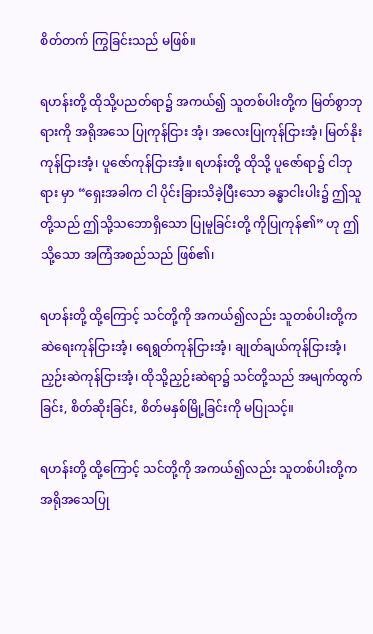စိတ်တက် ကြွခြင်းသည် မဖြစ်။

ရဟန်းတို့ ထိုသို့ပညတ်ရာ၌ အကယ်၍ သူတစ်ပါးတို့က မြတ်စွာဘုရားကို အရိုအသေ ပြုကုန်ငြား အံ့၊ အလေးပြုကုန်ငြားအံ့၊ မြတ်နိုးကုန်ငြားအံ့၊ ပူဇော်ကုန်ငြားအံ့။ ရဟန်းတို့ ထိုသို့ ပူဇော်ရာ၌ ငါဘုရား မှာ “ရှေးအခါက ငါ ပိုင်းခြားသိခဲ့ပြီးသော ခန္ဓာငါးပါး၌ ဤသူတို့သည် ဤသို့သဘောရှိသော ပြုမူခြင်းတို့ ကိုပြုကုန်၏” ဟု ဤသို့သော အကြံအစည်သည် ဖြစ်၏၊

ရဟန်းတို့ ထို့ကြောင့် သင်တို့ကို အကယ်၍လည်း သူတစ်ပါးတို့က ဆဲရေးကုန်ငြားအံ့၊ ရေရွတ်ကုန်ငြားအံ့၊ ချုတ်ချယ်ကုန်ငြားအံ့၊ ညှဉ်းဆဲကုန်ငြားအံ့၊ ထိုသို့ညှဉ်းဆဲရာ၌ သင်တို့သည် အမျက်ထွက်ခြင်း, စိတ်ဆိုးခြင်း, စိတ်မနှစ်မြို့ခြင်းကို မပြုသင့်။

ရဟန်းတို့ ထို့ကြောင့် သင်တို့ကို အကယ်၍လည်း သူတစ်ပါးတို့က အရိုအသေပြု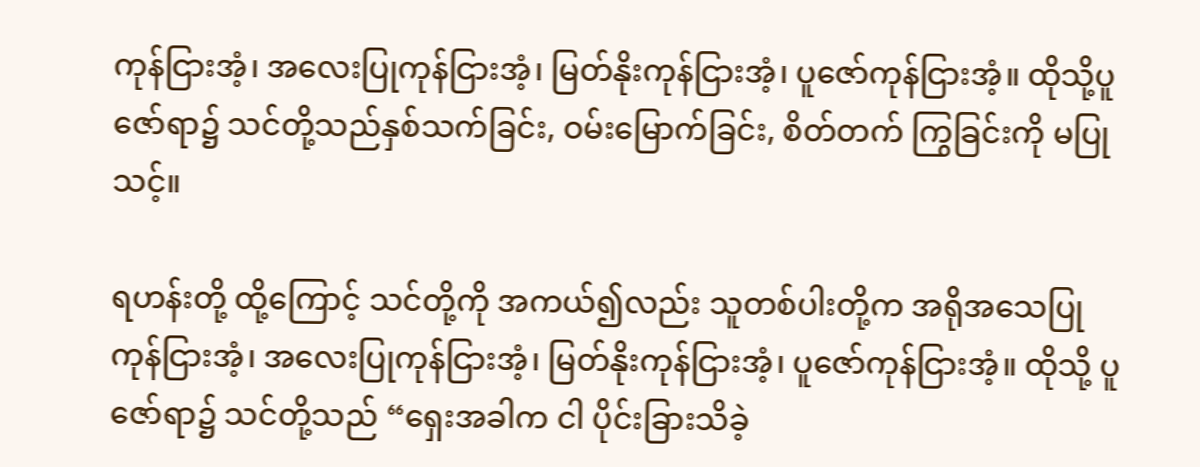ကုန်ငြားအံ့၊ အလေးပြုကုန်ငြားအံ့၊ မြတ်နိုးကုန်ငြားအံ့၊ ပူဇော်ကုန်ငြားအံ့။ ထိုသို့ပူဇော်ရာ၌ သင်တို့သည်နှစ်သက်ခြင်း, ဝမ်းမြောက်ခြင်း, စိတ်တက် ကြွခြင်းကို မပြုသင့်။

ရဟန်းတို့ ထို့ကြောင့် သင်တို့ကို အကယ်၍လည်း သူတစ်ပါးတို့က အရိုအသေပြုကုန်ငြားအံ့၊ အလေးပြုကုန်ငြားအံ့၊ မြတ်နိုးကုန်ငြားအံ့၊ ပူဇော်ကုန်ငြားအံ့။ ထိုသို့ ပူဇော်ရာ၌ သင်တို့သည် “ရှေးအခါက ငါ ပိုင်းခြားသိခဲ့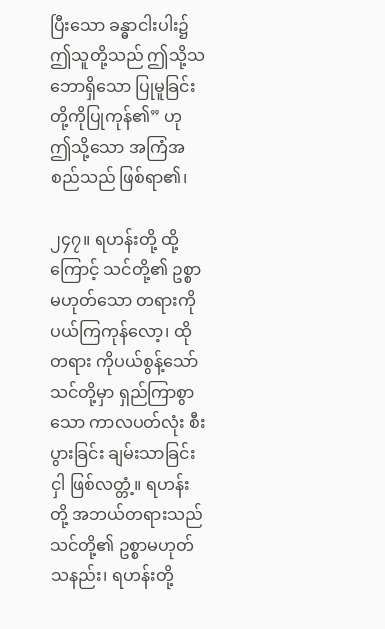ပြီးသော ခန္ဓာငါးပါး၌ ဤသူတို့သည် ဤသို့သဘောရှိသော ပြုမူခြင်းတို့ကိုပြုကုန်၏” ဟု ဤသို့သော အကြံအစည်သည် ဖြစ်ရာ၏၊

၂၄၇။ ရဟန်းတို့ ထို့ကြောင့် သင်တို့၏ ဥစ္စာမဟုတ်သော တရားကို ပယ်ကြကုန်လော့၊ ထိုတရား ကိုပယ်စွန့်သော် သင်တို့မှာ ရှည်ကြာစွာသော ကာလပတ်လုံး စီးပွားခြင်း ချမ်းသာခြင်းငှါ ဖြစ်လတ္တံ့။ ရဟန်းတို့ အဘယ်တရားသည် သင်တို့၏ ဥစ္စာမဟုတ်သနည်း၊ ရဟန်းတို့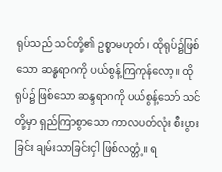ရုပ်သည် သင်တို့၏ ဥစ္စာမဟုတ်၊ ထိုရုပ်၌ဖြစ်သော ဆန္စရာဂကို ပယ်စွန့်ကြကုန်လော့။ ထိုရုပ်၌ ဖြစ်သော ဆန္ဒရာဂကို ပယ်စွန့်သော် သင်တို့မှာ ရှည်ကြာစွာသော ကာလပတ်လုံး စီးပွားခြင်း ချမ်းသာခြင်းငှါ ဖြစ်လတ္တံ့။ ရ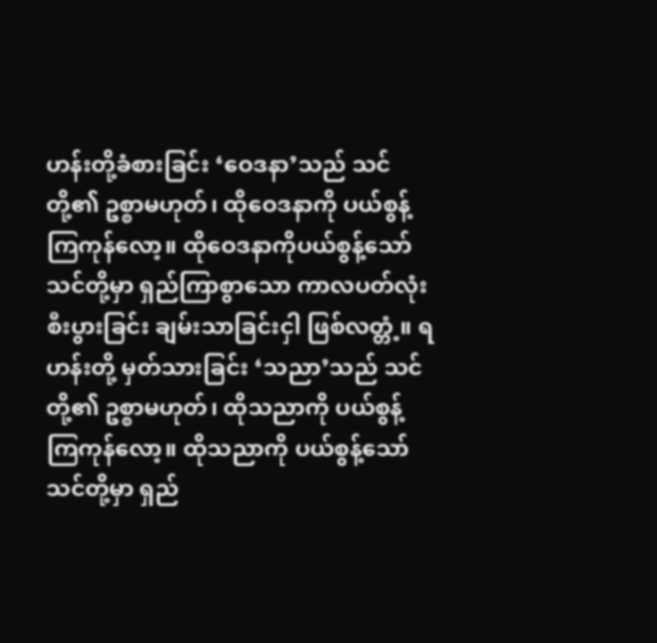ဟန်းတို့ခံစားခြင်း ‘ဝေဒနာ’သည် သင်တို့၏ ဥစ္စာမဟုတ်၊ ထိုဝေဒနာကို ပယ်စွန့်ကြကုန်လော့။ ထိုဝေဒနာကိုပယ်စွန့်သော် သင်တို့မှာ ရှည်ကြာစွာသော ကာလပတ်လုံး စီးပွားခြင်း ချမ်းသာခြင်းငှါ ဖြစ်လတ္တံ့။ ရဟန်းတို့ မှတ်သားခြင်း ‘သညာ’သည် သင်တို့၏ ဥစ္စာမဟုတ်၊ ထိုသညာကို ပယ်စွန့်ကြကုန်လော့။ ထိုသညာကို ပယ်စွန့်သော် သင်တို့မှာ ရှည်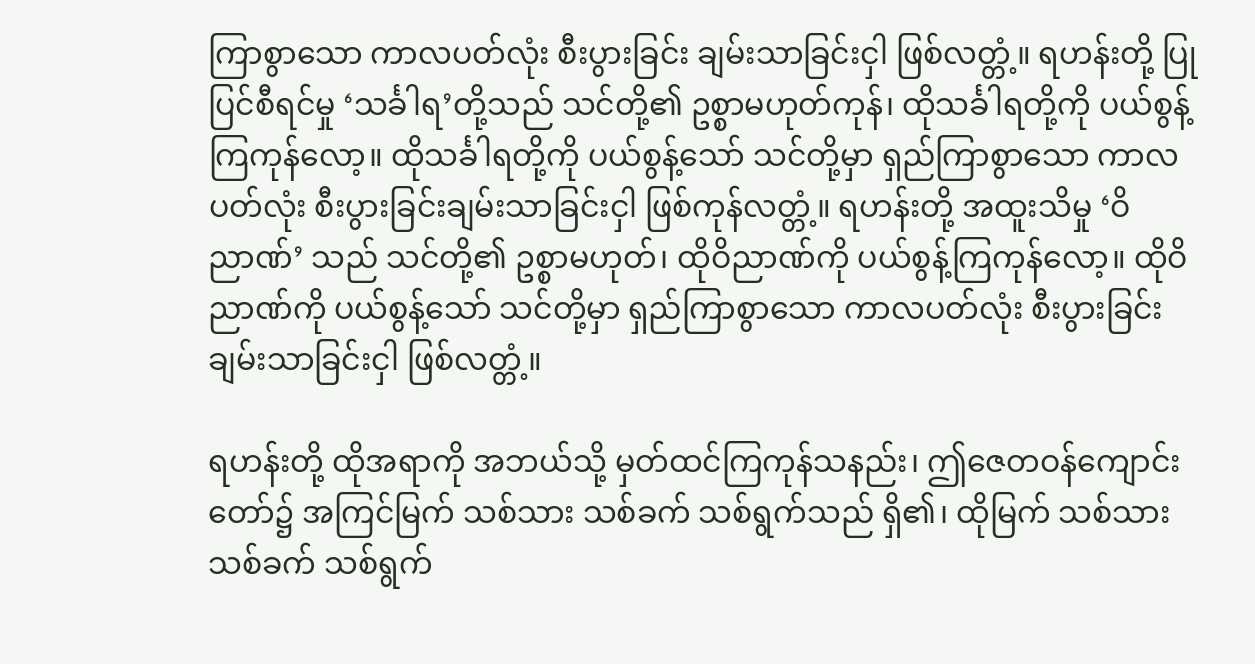ကြာစွာသော ကာလပတ်လုံး စီးပွားခြင်း ချမ်းသာခြင်းငှါ ဖြစ်လတ္တံ့။ ရဟန်းတို့ ပြုပြင်စီရင်မှု ‘သင်္ခါရ’တို့သည် သင်တို့၏ ဥစ္စာမဟုတ်ကုန်၊ ထိုသင်္ခါရတို့ကို ပယ်စွန့်ကြကုန်လော့။ ထိုသင်္ခါရတို့ကို ပယ်စွန့်သော် သင်တို့မှာ ရှည်ကြာစွာသော ကာလပတ်လုံး စီးပွားခြင်းချမ်းသာခြင်းငှါ ဖြစ်ကုန်လတ္တံ့။ ရဟန်းတို့ အထူးသိမှု ‘ဝိညာဏ်’ သည် သင်တို့၏ ဥစ္စာမဟုတ်၊ ထိုဝိညာဏ်ကို ပယ်စွန့်ကြကုန်လော့။ ထိုဝိညာဏ်ကို ပယ်စွန့်သော် သင်တို့မှာ ရှည်ကြာစွာသော ကာလပတ်လုံး စီးပွားခြင်း ချမ်းသာခြင်းငှါ ဖြစ်လတ္တံ့။

ရဟန်းတို့ ထိုအရာကို အဘယ်သို့ မှတ်ထင်ကြကုန်သနည်း၊ ဤဇေတဝန်ကျောင်းတော်၌ အကြင်မြက် သစ်သား သစ်ခက် သစ်ရွက်သည် ရှိ၏၊ ထိုမြက် သစ်သား သစ်ခက် သစ်ရွက်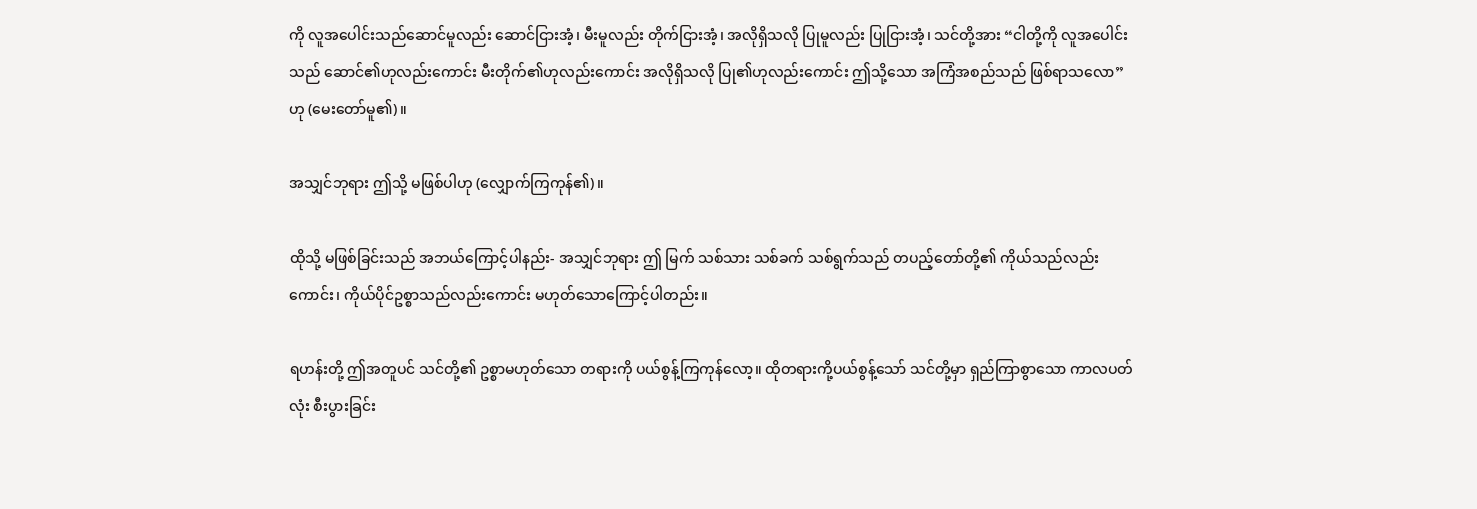ကို လူအပေါင်းသည်ဆောင်မူလည်း ဆောင်ငြားအံ့၊ မီးမူလည်း တိုက်ငြားအံ့၊ အလိုရှိသလို ပြုမူလည်း ပြုငြားအံ့၊ သင်တို့အား “ငါတို့ကို လူအပေါင်းသည် ဆောင်၏ဟုလည်းကောင်း မီးတိုက်၏ဟုလည်းကောင်း အလိုရှိသလို ပြု၏ဟုလည်းကောင်း ဤသို့သော အကြံအစည်သည် ဖြစ်ရာသလော” ဟု (မေးတော်မူ၏)။

အသျှင်ဘုရား ဤသို့ မဖြစ်ပါဟု (လျှောက်ကြကုန်၏)။

ထိုသို့ မဖြစ်ခြင်းသည် အဘယ်ကြောင့်ပါနည်း- အသျှင်ဘုရား ဤ မြက် သစ်သား သစ်ခက် သစ်ရွက်သည် တပည့်တော်တို့၏ ကိုယ်သည်လည်းကောင်း၊ ကိုယ်ပိုင်ဥစ္စာသည်လည်းကောင်း မဟုတ်သောကြောင့်ပါတည်း။

ရဟန်းတို့ ဤအတူပင် သင်တို့၏ ဥစ္စာမဟုတ်သော တရားကို ပယ်စွန့်ကြကုန်လော့။ ထိုတရားကို့ပယ်စွန့်သော် သင်တို့မှာ ရှည်ကြာစွာသော ကာလပတ်လုံး စီးပွားခြင်း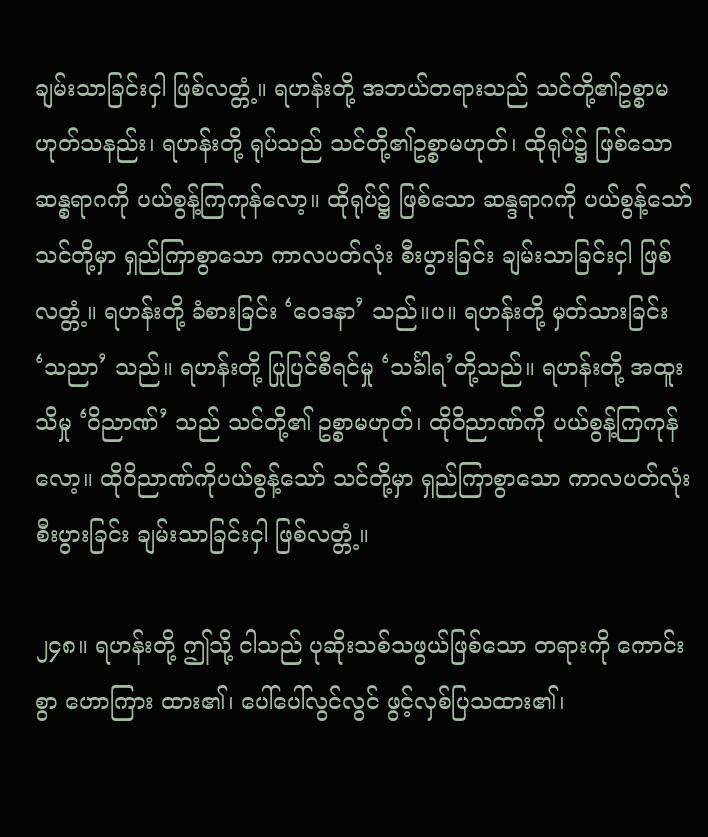ချမ်းသာခြင်းငှါ ဖြစ်လတ္တံ့။ ရဟန်းတို့ အဘယ်တရားသည် သင်တို့၏ဥစ္စာမဟုတ်သနည်း၊ ရဟန်းတို့ ရုပ်သည် သင်တို့၏ဥစ္စာမဟုတ်၊ ထိုရုပ်၌ ဖြစ်သောဆန္စရာဂကို ပယ်စွန့်ကြကုန်လော့။ ထိုရုပ်၌ ဖြစ်သော ဆန္ဒရာဂကို ပယ်စွန့်သော် သင်တို့မှာ ရှည်ကြာစွာသော ကာလပတ်လုံး စီးပွားခြင်း ချမ်းသာခြင်းငှါ ဖြစ်လတ္တံ့။ ရဟန်းတို့ ခံစားခြင်း ‘ဝေဒနာ’ သည်။ပ။ ရဟန်းတို့ မှတ်သားခြင်း ‘သညာ’ သည်။ ရဟန်းတို့ ပြုပြင်စီရင်မှု ‘သင်္ခါရ’တို့သည်။ ရဟန်းတို့ အထူးသိမှု ‘ဝိညာဏ်’ သည် သင်တို့၏ ဥစ္စာမဟုတ်၊ ထိုဝိညာဏ်ကို ပယ်စွန့်ကြကုန်လော့။ ထိုဝိညာဏ်ကိုပယ်စွန့်သော် သင်တို့မှာ ရှည်ကြာစွာသော ကာလပတ်လုံး စီးပွားခြင်း ချမ်းသာခြင်းငှါ ဖြစ်လတ္တံ့။

၂၄၈။ ရဟန်းတို့ ဤသို့ ငါသည် ပုဆိုးသစ်သဖွယ်ဖြစ်သော တရားကို ကောင်းစွာ ဟောကြား ထား၏၊ ပေါ်ပေါ်လွင်လွင် ဖွင့်လှစ်ပြသထား၏၊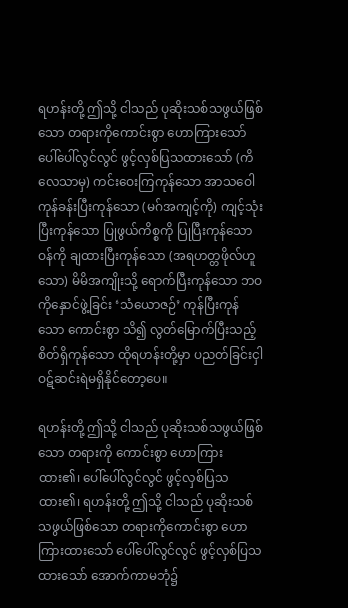ရဟန်းတို့ ဤသို့ ငါသည် ပုဆိုးသစ်သဖွယ်ဖြစ်သော တရားကိုကောင်းစွာ ဟောကြားသော် ပေါ်ပေါ်လွင်လွင် ဖွင့်လှစ်ပြသထားသော် (ကိလေသာမှ) ကင်းဝေးကြကုန်သော အာသဝေါကုန်ခန်းပြီးကုန်သော (မဂ်အကျင့်ကို) ကျင့်သုံးပြီးကုန်သော ပြုဖွယ်ကိစ္စကို ပြုပြီးကုန်သော ဝန်ကို ချထားပြီးကုန်သော (အရဟတ္တဖိုလ်ဟူသော) မိမိအကျိုးသို့ ရောက်ပြီးကုန်သော ဘဝကိုနှောင်ဖွဲ့ခြင်း ‘သံယောဇဉ်’ ကုန်ပြီးကုန်သော ကောင်းစွာ သိ၍ လွတ်မြောက်ပြီးသည့် စိတ်ရှိကုန်သော ထိုရဟန်းတို့မှာ ပညတ်ခြင်းငှါ ဝဋ်ဆင်းရဲမရှိနိုင်တော့ပေ။

ရဟန်းတို့ ဤသို့ ငါသည် ပုဆိုးသစ်သဖွယ်ဖြစ်သော တရားကို ကောင်းစွာ ဟောကြားထား၏၊ ပေါ်ပေါ်လွင်လွင် ဖွင့်လှစ်ပြသထား၏၊ ရဟန်းတို့ ဤသို့ ငါသည် ပုဆိုးသစ်သဖွယ်ဖြစ်သော တရားကိုကောင်းစွာ ဟောကြားထားသော် ပေါ်ပေါ်လွင်လွင် ဖွင့်လှစ်ပြသထားသော် အောက်ကာမဘုံ၌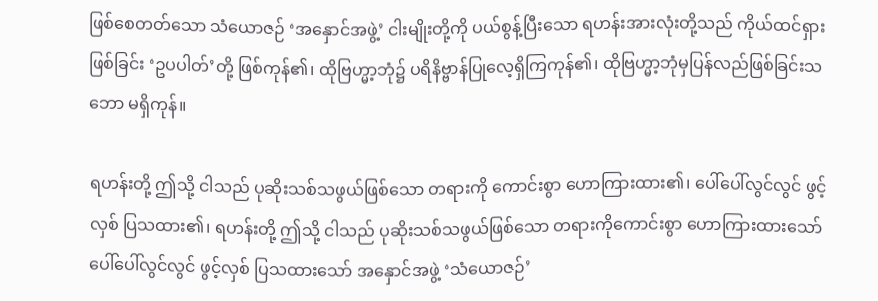ဖြစ်စေတတ်သော သံယောဇဉ် ‘အနှောင်အဖွဲ့’ ငါးမျိုးတို့ကို ပယ်စွန့်ပြီးသော ရဟန်းအားလုံးတို့သည် ကိုယ်ထင်ရှားဖြစ်ခြင်း ‘ဥပပါတ်’တို့ ဖြစ်ကုန်၏၊ ထိုဗြဟ္မာ့ဘုံ၌ ပရိနိဗ္ဗာန်ပြုလေ့ရှိကြကုန်၏၊ ထိုဗြဟ္မာ့ဘုံမှပြန်လည်ဖြစ်ခြင်းသဘော မရှိကုန်။

ရဟန်းတို့ ဤသို့ ငါသည် ပုဆိုးသစ်သဖွယ်ဖြစ်သော တရားကို ကောင်းစွာ ဟောကြားထား၏၊ ပေါ်ပေါ်လွင်လွင် ဖွင့်လှစ် ပြသထား၏၊ ရဟန်းတို့ ဤသို့ ငါသည် ပုဆိုးသစ်သဖွယ်ဖြစ်သော တရားကိုကောင်းစွာ ဟောကြားထားသော် ပေါ်ပေါ်လွင်လွင် ဖွင့်လှစ် ပြသထားသော် အနှောင်အဖွဲ့ ‘သံယောဇဉ်’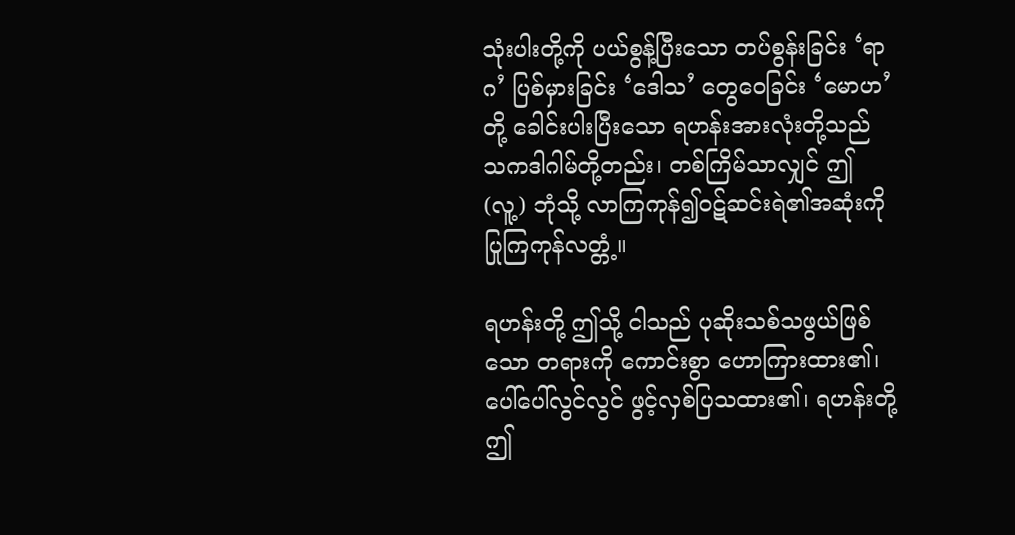သုံးပါးတို့ကို ပယ်စွန့်ပြီးသော တပ်စွန်းခြင်း ‘ရာဂ’ ပြစ်မှားခြင်း ‘ဒေါသ’ တွေဝေခြင်း ‘မောဟ’တို့ ခေါင်းပါးပြီးသော ရဟန်းအားလုံးတို့သည် သကဒါဂါမ်တို့တည်း၊ တစ်ကြိမ်သာလျှင် ဤ (လူ့) ဘုံသို့ လာကြကုန်၍ဝဋ်ဆင်းရဲ၏အဆုံးကို ပြုကြကုန်လတ္တံ့။

ရဟန်းတို့ ဤသို့ ငါသည် ပုဆိုးသစ်သဖွယ်ဖြစ်သော တရားကို ကောင်းစွာ ဟောကြားထား၏၊ ပေါ်ပေါ်လွင်လွင် ဖွင့်လှစ်ပြသထား၏၊ ရဟန်းတို့ ဤ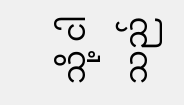သို့ ငါသည်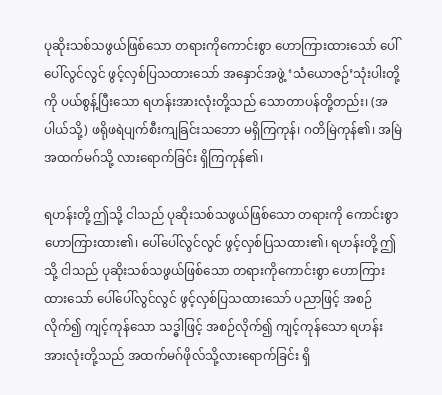ပုဆိုးသစ်သဖွယ်ဖြစ်သော တရားကိုကောင်းစွာ ဟောကြားထားသော် ပေါ်ပေါ်လွင်လွင် ဖွင့်လှစ်ပြသထားသော် အနှောင်အဖွဲ့ ‘သံယောဇဉ်’သုံးပါးတို့ကို ပယ်စွန့်ပြီးသော ရဟန်းအားလုံးတို့သည် သောတာပန်တို့တည်း၊ (အပါယ်သို့) ဖရိုဖရဲပျက်စီးကျခြင်းသဘော မရှိကြကုန်၊ ဂတိမြဲကုန်၏၊ အမြဲအထက်မဂ်သို့ လားရောက်ခြင်း ရှိကြကုန်၏၊

ရဟန်းတို့ ဤသို့ ငါသည် ပုဆိုးသစ်သဖွယ်ဖြစ်သော တရားကို ကောင်းစွာ ဟောကြားထား၏၊ ပေါ်ပေါ်လွင်လွင် ဖွင့်လှစ်ပြသထား၏၊ ရဟန်းတို့ ဤသို့ ငါသည် ပုဆိုးသစ်သဖွယ်ဖြစ်သော တရားကိုကောင်းစွာ ဟောကြားထားသော် ပေါ်ပေါ်လွင်လွင် ဖွင့်လှစ်ပြသထားသော် ပညာဖြင့် အစဉ်လိုက်၍ ကျင့်ကုန်သော သဒ္ဓါဖြင့် အစဉ်လိုက်၍ ကျင့်ကုန်သော ရဟန်းအားလုံးတို့သည် အထက်မဂ်ဖိုလ်သို့လားရောက်ခြင်း ရှိ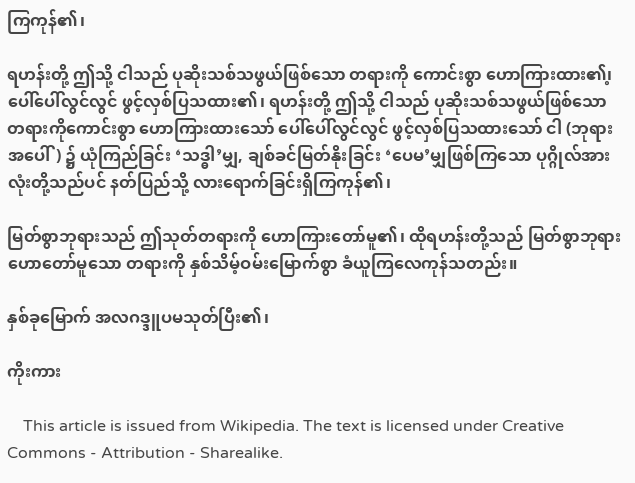ကြကုန်၏၊

ရဟန်းတို့ ဤသို့ ငါသည် ပုဆိုးသစ်သဖွယ်ဖြစ်သော တရားကို ကောင်းစွာ ဟောကြားထား၏၊့ပေါ်ပေါ်လွင်လွင် ဖွင့်လှစ်ပြသထား၏၊ ရဟန်းတို့ ဤသို့ ငါသည် ပုဆိုးသစ်သဖွယ်ဖြစ်သော တရားကိုကောင်းစွာ ဟောကြားထားသော် ပေါ်ပေါ်လွင်လွင် ဖွင့်လှစ်ပြသထားသော် ငါ (ဘုရားအပေါ်) ၌ ယုံကြည်ခြင်း ‘သဒ္ဓါ’မျှ, ချစ်ခင်မြတ်နိုးခြင်း ‘ပေမ’မျှဖြစ်ကြသော ပုဂ္ဂိုလ်အားလုံးတို့သည်ပင် နတ်ပြည်သို့ လားရောက်ခြင်းရှိကြကုန်၏၊

မြတ်စွာဘုရားသည် ဤသုတ်တရားကို ဟောကြားတော်မူ၏၊ ထိုရဟန်းတို့သည် မြတ်စွာဘုရားဟောတော်မူသော တရားကို နှစ်သိမ့်ဝမ်းမြောက်စွာ ခံယူကြလေကုန်သတည်း။

နှစ်ခုမြောက် အလဂဒ္ဒူပမသုတ်ပြီး၏၊

ကိုးကား

    This article is issued from Wikipedia. The text is licensed under Creative Commons - Attribution - Sharealike.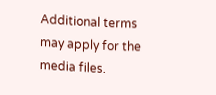Additional terms may apply for the media files.